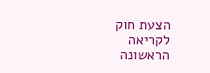הצעת חוק לקריאה הראשונה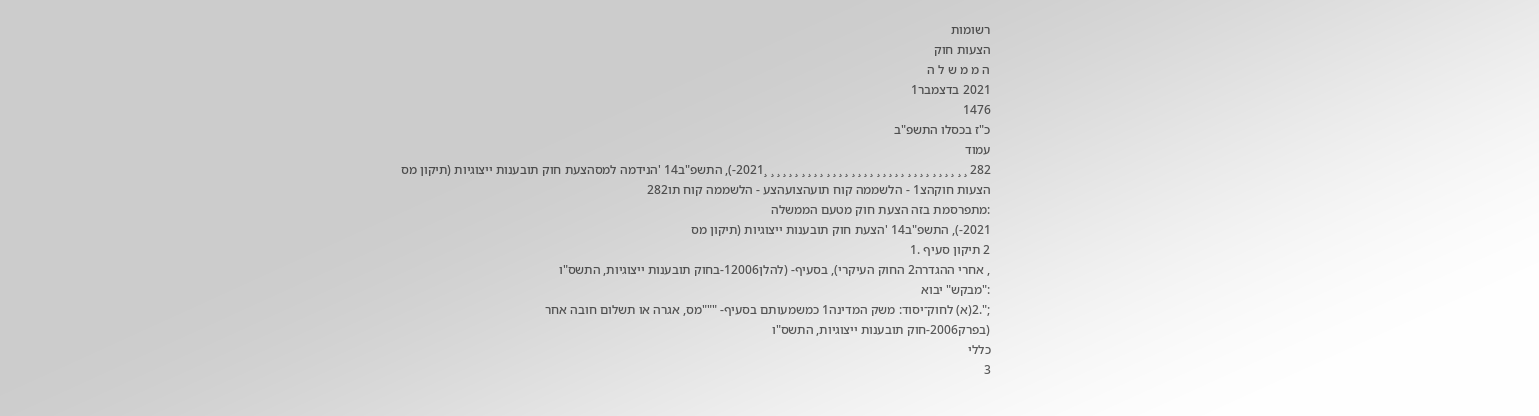רשומות
הצעות חוק
ה מ מ ש ל ה
2021 בדצמבר1
1476
כ"ז בכסלו התשפ"ב
עמוד
282 ¸ ¸ ¸ ¸ ¸ ¸ ¸ ¸ ¸ ¸ ¸ ¸ ¸ ¸ ¸ ¸ ¸ ¸ ¸ ¸ ¸ ¸ ¸ ¸ ¸ ¸ ¸ ¸ ¸ ¸ ¸ ¸ ¸2021-), התשפ"ב14 'הנידמה למסהצעת חוק תובענות ייצוגיות (תיקון מס
הצעות חוקהצ1 - הלשממה קוח תועהצועהצע - הלשממה קוח תו282
:מתפרסמת בזה הצעת חוק מטעם הממשלה
2021-), התשפ"ב14 'הצעת חוק תובענות ייצוגיות (תיקון מס
2 תיקון סעיף .1
, אחרי ההגדרה2 החוק העיקרי), בסעיף- (להלן12006-בחוק תובענות ייצוגיות, התשס"ו
:"מבקש" יבוא
;".2(א) לחוק־יסוד: משק המדינה1 כמשמעותם בסעיף- """מס, אגרה או תשלום חובה אחר
(בפרק2006-חוק תובענות ייצוגיות, התשס"ו
כללי
3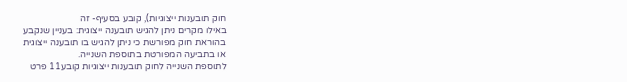חוק תובענות ייצוגיות), קובע בסעיף- זה
באילו מקרים ניתן להגיש תובענה ייצוגית: בעניין שנקבע
בהוראת חוק מפורשת כי ניתן להגיש בו תובענה ייצוגית
או בתביעה המפורטת בתוספת השנייה.
לתוספת השנייה לחוק תובענות ייצוגיות קובע11 פרט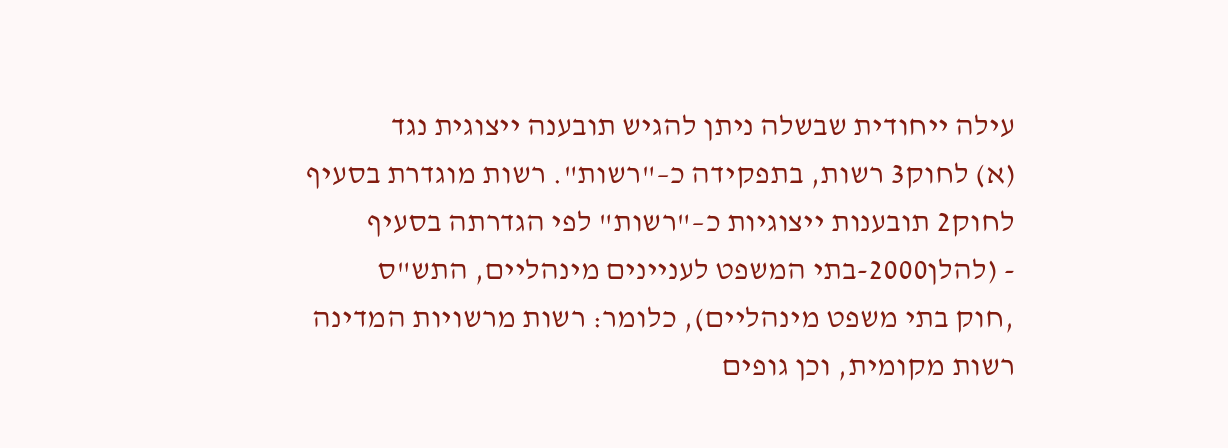עילה ייחודית שבשלה ניתן להגיש תובענה ייצוגית נגד
(א) לחוק3 רשות, בתפקידה כ–"רשות". רשות מוגדרת בסעיף
לחוק2 תובענות ייצוגיות כ–"רשות" לפי הגדרתה בסעיף
- (להלן2000-בתי המשפט לעניינים מינהליים, התש"ס
,חוק בתי משפט מינהליים), כלומר: רשות מרשויות המדינה
רשות מקומית, וכן גופים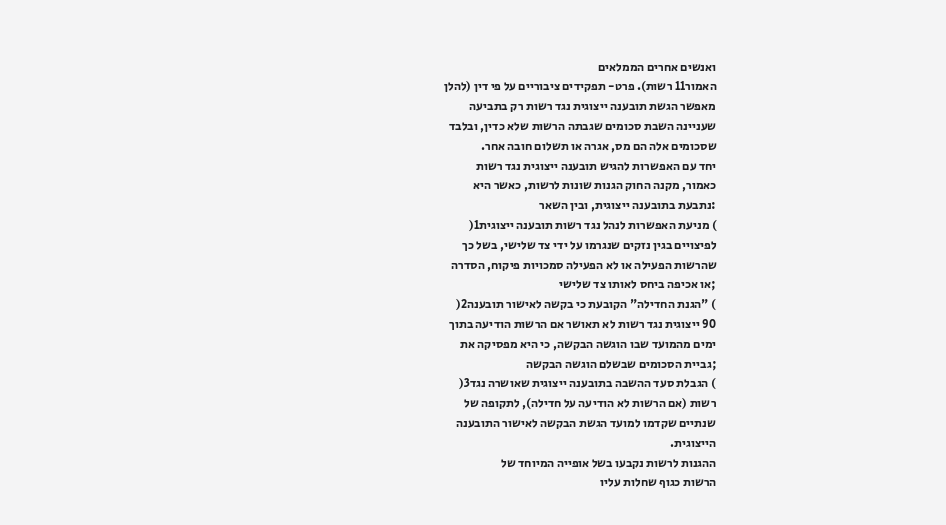ואנשים אחרים הממלאים
האמור11 רשות). פרט- תפקידים ציבוריים על פי דין (להלן
מאפשר הגשת תובענה ייצוגית נגד רשות רק בתביעה
שעניינה השבת סכומים שגבתה הרשות שלא כדין, ובלבד
שסכומים אלה הם מס, אגרה או תשלום חובה אחר.
יחד עם האפשרות להגיש תובענה ייצוגית נגד רשות
כאמור, מקנה החוק הגנות שונות לרשות, כאשר היא
:נתבעת בתובענה ייצוגית, ובין השאר
) מניעת האפשרות לנהל נגד רשות תובענה ייצוגית1(
לפיצויים בגין נזקים שנגרמו על ידי צד שלישי, בשל כך
שהרשות הפעילה או לא הפעילה סמכויות פיקוח, הסדרה
;או אכיפה ביחס לאותו צד שלישי
) "הגנת החדילה" הקובעת כי בקשה לאישור תובענה2(
90 ייצוגית נגד רשות לא תאושר אם הרשות הודיעה בתוך
ימים מהמועד שבו הוגשה הבקשה, כי היא מפסיקה את
;גביית הסכומים שבשלם הוגשה הבקשה
) הגבלת סעד ההשבה בתובענה ייצוגית שאושרה נגד3(
רשות (אם הרשות לא הודיעה על חדילה), לתקופה של
שנתיים שקדמו למועד הגשת הבקשה לאישור התובענה
הייצוגית.
ההגנות לרשות נקבעו בשל אופייה המיוחד של
הרשות כגוף שחלות עליו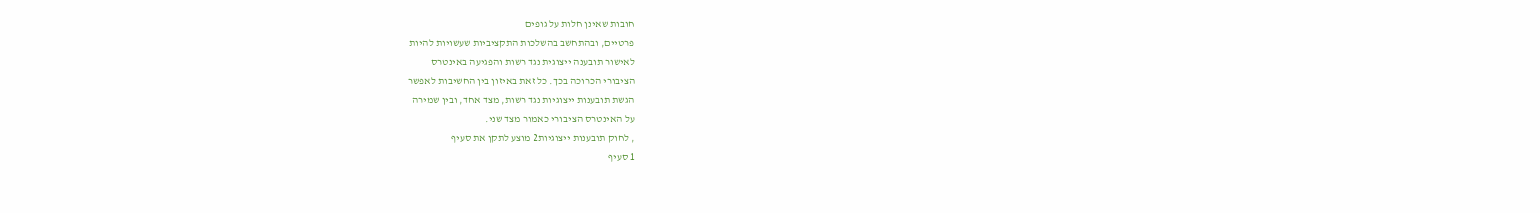חובות שאינן חלות על גופים
פרטיים, ובהתחשב בהשלכות התקציביות שעשויות להיות
לאישור תובענה ייצוגית נגד רשות והפגיעה באינטרס
הציבורי הכרוכה בכך. כל זאת באיזון בין החשיבות לאפשר
הגשת תובענות ייצוגיות נגד רשות, מצד אחד, ובין שמירה
על האינטרס הציבורי כאמור מצד שני.
, לחוק תובענות ייצוגיות2 מוצע לתקן את סעיף
1 סעיף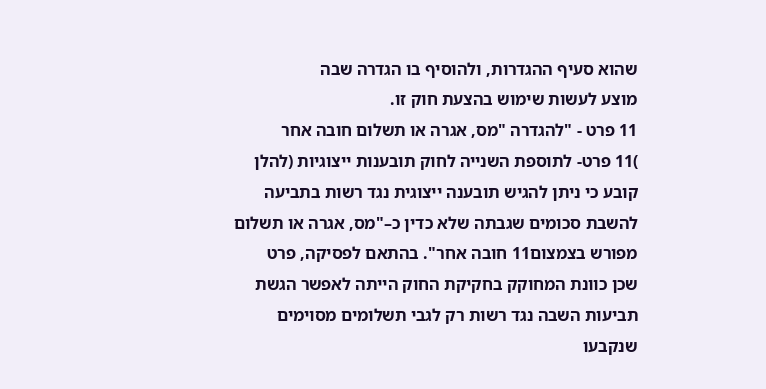שהוא סעיף ההגדרות, ולהוסיף בו הגדרה שבה
מוצע לעשות שימוש בהצעת חוק זו.
11 פרט - "להגדרה "מס, אגרה או תשלום חובה אחר
)11 פרט- לתוספת השנייה לחוק תובענות ייצוגיות (להלן
קובע כי ניתן להגיש תובענה ייצוגית נגד רשות בתביעה
להשבת סכומים שגבתה שלא כדין כ–"מס, אגרה או תשלום
מפורש בצמצום11 חובה אחר". בהתאם לפסיקה, פרט
שכן כוונת המחוקק בחקיקת החוק הייתה לאפשר הגשת
תביעות השבה נגד רשות רק לגבי תשלומים מסוימים
שנקבעו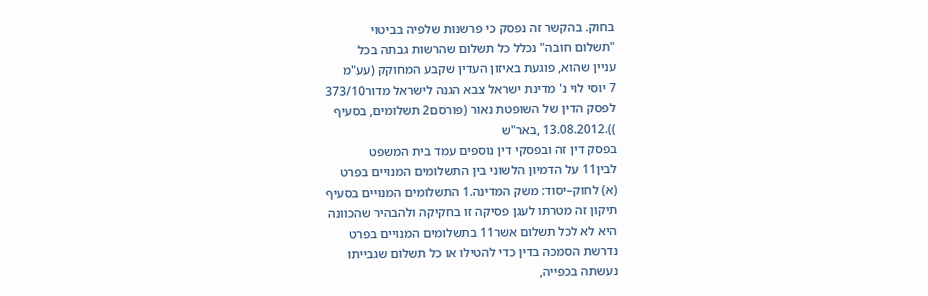בחוק. בהקשר זה נפסק כי פרשנות שלפיה בביטוי
"תשלום חובה" נכלל כל תשלום שהרשות גבתה בכל
עניין שהוא, פוגעת באיזון העדין שקבע המחוקק (עע"מ
7 יוסי לוי נ' מדינת ישראל צבא הגנה לישראל מדור373/10
לפסק הדין של השופטת נאור (פורסם2 תשלומים, בסעיף
)).13.08.2012 ,באר"ש
בפסק דין זה ובפסקי דין נוספים עמד בית המשפט
לבין11 על הדמיון הלשוני בין התשלומים המנויים בפרט
(א) לחוק–יסוד: משק המדינה.1 התשלומים המנויים בסעיף
תיקון זה מטרתו לעגן פסיקה זו בחקיקה ולהבהיר שהכוונה
היא לא לכל תשלום אשר11 בתשלומים המנויים בפרט
נדרשת הסמכה בדין כדי להטילו או כל תשלום שגבייתו
נעשתה בכפייה,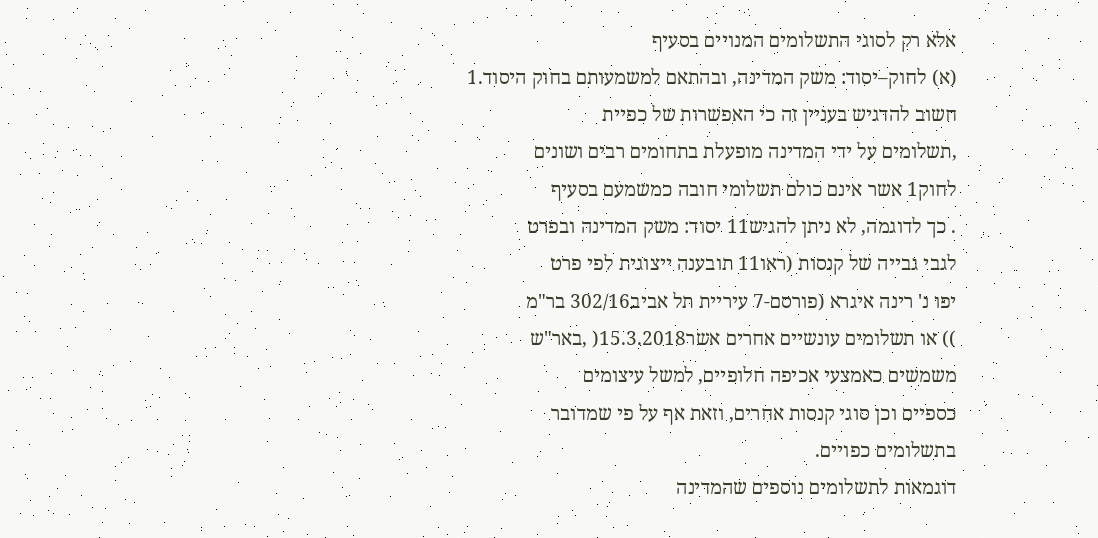אלא רק לסוגי התשלומים המנויים בסעיף
(א) לחוק–יסוד: משק המדינה, ובהתאם למשמעותם בחוק היסוד.1
חשוב להדגיש בעניין זה כי האפשרות של כפיית
,תשלומים על ידי המדינה מופעלת בתחומים רבים ושונים
לחוק1 אשר אינם כולם תשלומי חובה כמשמעם בסעיף
. כך לדוגמה, לא ניתן להגיש11 יסוד: משק המדינה ובפרט
לגבי גבייה של קנסות (ראו11 תובענה ייצוגית לפי פרט
יפו נ' רינה איגרא (פורסם-7 עיריית תל אביב302/16 בר"מ
)) או תשלומים עונשיים אחרים אשר15.3.2018( ,באר"ש
משמשים כאמצעי אכיפה חלופיים, למשל עיצומים
כספיים וכן סוגי קנסות אחרים, וזאת אף על פי שמדובר
בתשלומים כפויים.
דוגמאות לתשלומים נוספים שהמדינה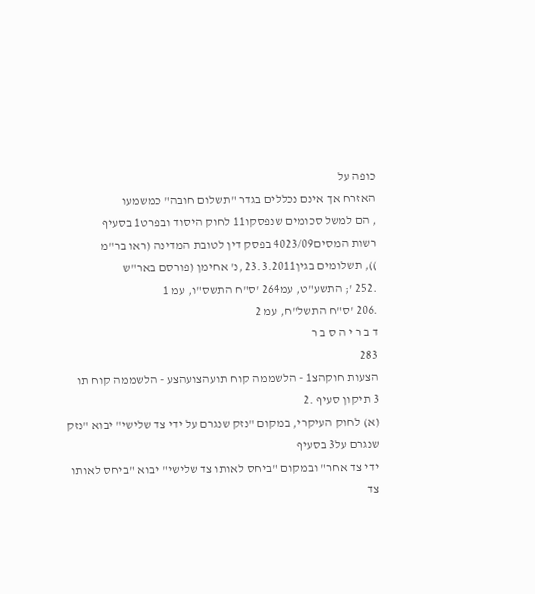כופה על
האזרח אך אינם נכללים בגדר "תשלום חובה" כמשמעו
, הם למשל סכומים שנפסקו11 לחוק היסוד ובפרט1 בסעיף
רשות המסים4023/09 בפסק דין לטובת המדינה (ראו בר"מ
)), תשלומים בגין23.3.2011 ,נ' אחימן (פורסם באר"ש
.252 '; התשע"ט, עמ264 'ס"ח התשס"ו, עמ 1
.206 'ס"ח התשל"ח, עמ 2
ד ב ר י ה ס ב ר
283
הצעות חוקהצ1 - הלשממה קוח תועהצועהצע - הלשממה קוח תו
3 תיקון סעיף .2
(א) לחוק העיקרי, במקום "נזק שנגרם על ידי צד שלישי" יבוא "נזק שנגרם על3 בסעיף
ידי צד אחר" ובמקום "ביחס לאותו צד שלישי" יבוא "ביחס לאותו צד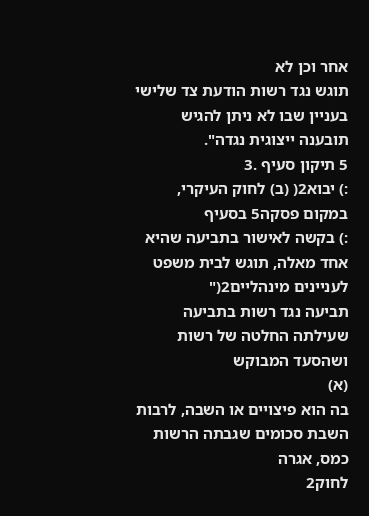אחר וכן לא
תוגש נגד רשות הודעת צד שלישי בעניין שבו לא ניתן להגיש תובענה ייצוגית נגדה".
5 תיקון סעיף .3
:) יבוא2( (ב) לחוק העיקרי, במקום פסקה5 בסעיף
:) בקשה לאישור בתביעה שהיא אחד מאלה, תוגש לבית משפט לעניינים מינהליים2("
תביעה נגד רשות בתביעה שעילתה החלטה של רשות ושהסעד המבוקש
(א)
בה הוא פיצויים או השבה, לרבות השבת סכומים שגבתה הרשות כמס, אגרה
לחוק2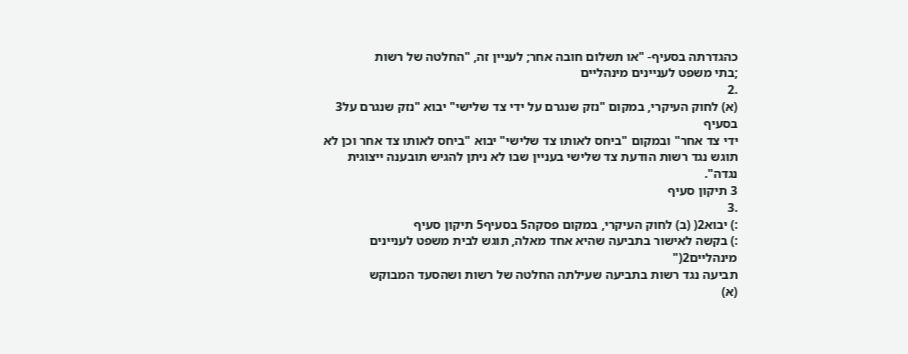כהגדרתה בסעיף- "או תשלום חובה אחר; לעניין זה, "החלטה של רשות
;בתי משפט לעניינים מינהליים
.2
(א) לחוק העיקרי, במקום "נזק שנגרם על ידי צד שלישי" יבוא "נזק שנגרם על3 בסעיף
ידי צד אחר" ובמקום "ביחס לאותו צד שלישי" יבוא "ביחס לאותו צד אחר וכן לא
תוגש נגד רשות הודעת צד שלישי בעניין שבו לא ניתן להגיש תובענה ייצוגית נגדה".
3 תיקון סעיף
.3
:) יבוא2( (ב) לחוק העיקרי, במקום פסקה5 בסעיף5 תיקון סעיף
:) בקשה לאישור בתביעה שהיא אחד מאלה, תוגש לבית משפט לעניינים מינהליים2("
תביעה נגד רשות בתביעה שעילתה החלטה של רשות ושהסעד המבוקש
(א)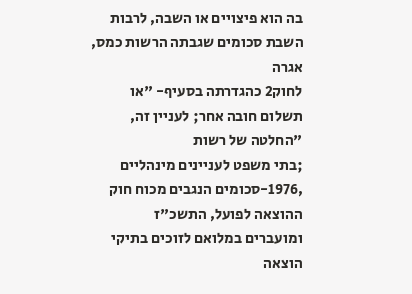בה הוא פיצויים או השבה, לרבות השבת סכומים שגבתה הרשות כמס, אגרה
לחוק2 כהגדרתה בסעיף- "או תשלום חובה אחר; לעניין זה, "החלטה של רשות
;בתי משפט לעניינים מינהליים
,1976-סכומים הנגבים מכוח חוק ההוצאה לפועל, התשכ"ז
ומועברים במלואם לזוכים בתיקי הוצאה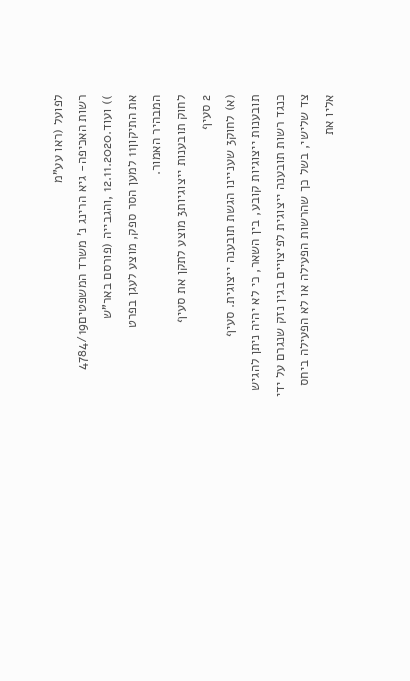לפועל (ראו עע"מ
רשות האכיפה- גיא הרינג נ' משרד המשפטים4784/19
)) ועוד.12.11.2020 ,והגבייה (פורסם באר"ש
את התיקון11 למען הסר ספק, מוצע לעגן בפרט
המבהיר האמור.
לחוק תובענות ייצוגיות3 מוצע לתקן את סעיף
2 סעיף
(א) לחוק3 שעניינו הגשת תובענה ייצוגית. סעיף
תובענות ייצוגיות קובע, בין השאר, כי לא יהיה ניתן להגיש
כנגד רשות תובענה ייצוגית לפיצויים בגין נזק שנגרם על ידי
צד שלישי, בשל כך שהרשות הפעילה או לא הפעילה ביחס
אליו את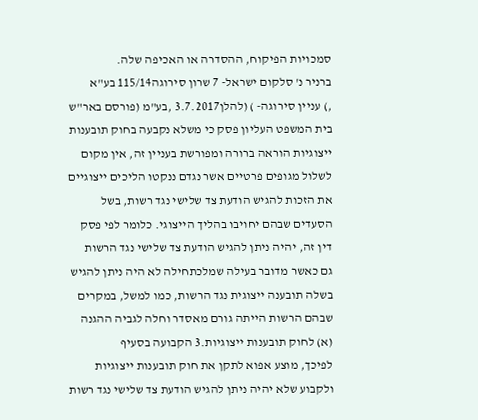סמכויות הפיקוח, ההסדרה או האכיפה שלה.
ברניר נ' סלקום ישראל- 7 שרון סירוגה115/14 בע"א
,) עניין סירוגה- ) (להלן3.7.2017 ,בע"מ (פורסם באר"ש
בית המשפט העליון פסק כי משלא נקבעה בחוק תובענות
ייצוגיות הוראה ברורה ומפורשת בעניין זה, אין מקום
לשלול מגופים פרטיים אשר נגדם ננקטו הליכים ייצוגיים
את הזכות להגיש הודעת צד שלישי נגד רשות, בשל
הסעדים שבהם יחויבו בהליך הייצוגי. כלומר לפי פסק
דין זה, יהיה ניתן להגיש הודעת צד שלישי נגד הרשות
גם כאשר מדובר בעילה שמלכתחילה לא היה ניתן להגיש
בשלה תובענה ייצוגית נגד הרשות, כמו למשל, במקרים
שבהם הרשות הייתה גורם מאסדר וחלה לגביה ההגנה
(א) לחוק תובענות ייצוגיות.3 הקבועה בסעיף
לפיכך, מוצע אפוא לתקן את חוק תובענות ייצוגיות
ולקבוע שלא יהיה ניתן להגיש הודעת צד שלישי נגד רשות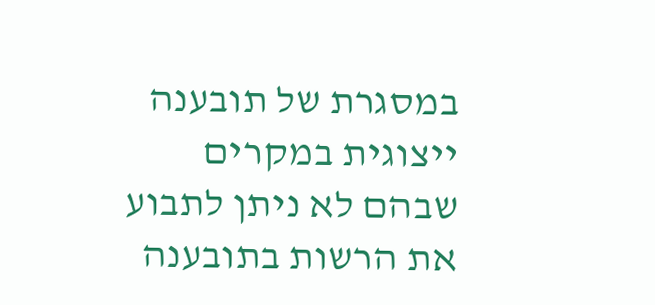במסגרת של תובענה ייצוגית במקרים שבהם לא ניתן לתבוע
את הרשות בתובענה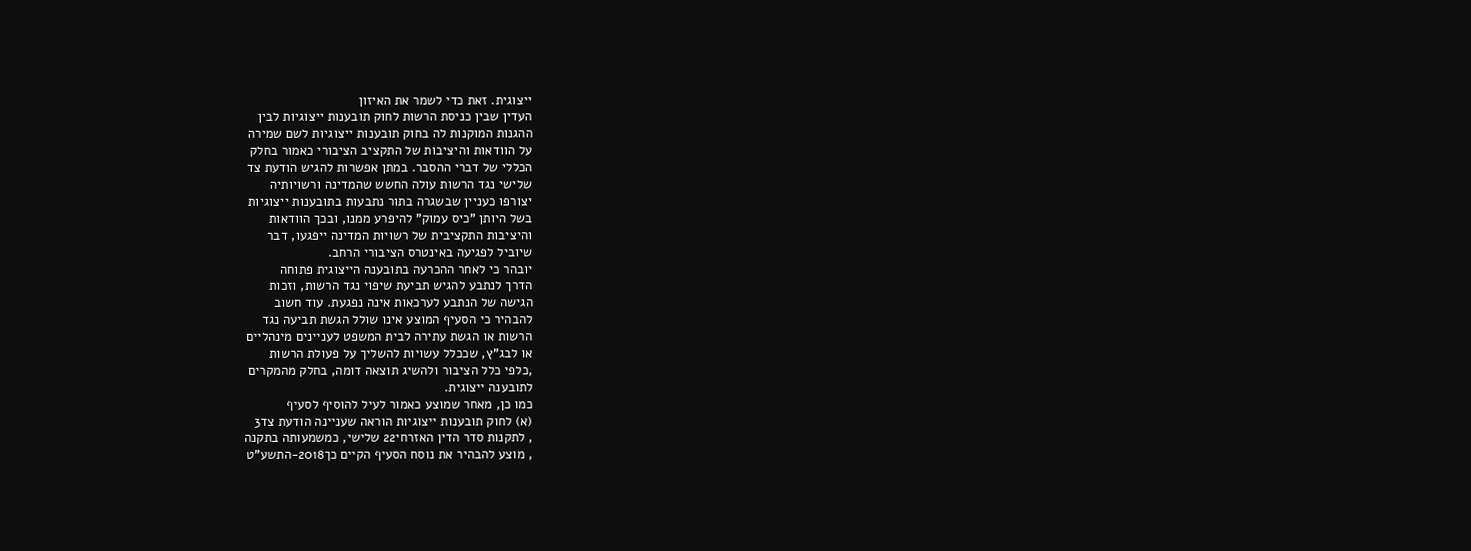ייצוגית. זאת כדי לשמר את האיזון
העדין שבין כניסת הרשות לחוק תובענות ייצוגיות לבין
ההגנות המוקנות לה בחוק תובענות ייצוגיות לשם שמירה
על הוודאות והיציבות של התקציב הציבורי כאמור בחלק
הכללי של דברי ההסבר. במתן אפשרות להגיש הודעת צד
שלישי נגד הרשות עולה החשש שהמדינה ורשויותיה
יצורפו כעניין שבשגרה בתור נתבעות בתובענות ייצוגיות
בשל היותן "כיס עמוק" להיפרע ממנו, ובכך הוודאות
והיציבות התקציבית של רשויות המדינה ייפגעו, דבר
שיוביל לפגיעה באינטרס הציבורי הרחב.
יובהר כי לאחר ההכרעה בתובענה הייצוגית פתוחה
הדרך לנתבע להגיש תביעת שיפוי נגד הרשות, וזכות
הגישה של הנתבע לערכאות אינה נפגעת. עוד חשוב
להבהיר כי הסעיף המוצע אינו שולל הגשת תביעה נגד
הרשות או הגשת עתירה לבית המשפט לעניינים מינהליים
או לבג"ץ, שככלל עשויות להשליך על פעולת הרשות
,כלפי כלל הציבור ולהשיג תוצאה דומה, בחלק מהמקרים
לתובענה ייצוגית.
כמו כן, מאחר שמוצע כאמור לעיל להוסיף לסעיף
(א) לחוק תובענות ייצוגיות הוראה שעניינה הודעת צד3
, לתקנות סדר הדין האזרחי22 שלישי, כמשמעותה בתקנה
, מוצע להבהיר את נוסח הסעיף הקיים כך2018-התשע"ט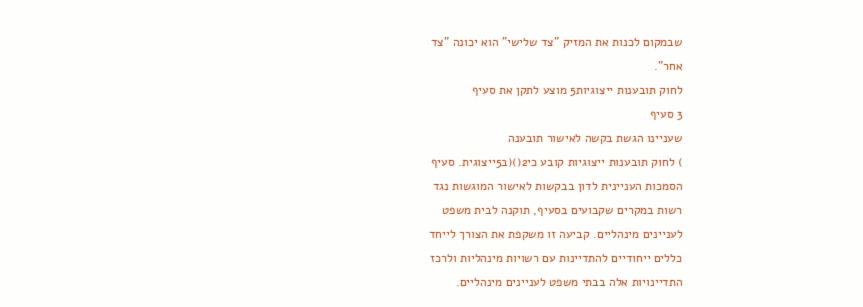שבמקום לכנות את המזיק "צד שלישי" הוא יכונה "צד
אחר".
לחוק תובענות ייצוגיות5 מוצע לתקן את סעיף
3 סעיף
שעניינו הגשת בקשה לאישור תובענה
) לחוק תובענות ייצוגיות קובע כי2()(ב5ייצוגית. סעיף
הסמכות העניינית לדון בבקשות לאישור המוגשות נגד
רשות במקרים שקבועים בסעיף, תוקנה לבית משפט
לעניינים מינהליים. קביעה זו משקפת את הצורך לייחד
כללים ייחודיים להתדיינות עם רשויות מינהליות ולרכז
התדיינויות אלה בבתי משפט לעניינים מינהליים.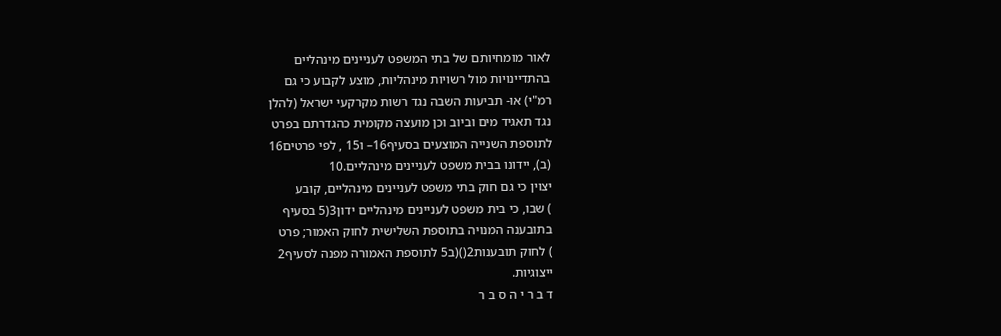לאור מומחיותם של בתי המשפט לעניינים מינהליים
בהתדיינויות מול רשויות מינהליות, מוצע לקבוע כי גם
רמ"י) או- תביעות השבה נגד רשות מקרקעי ישראל (להלן
נגד תאגיד מים וביוב וכן מועצה מקומית כהגדרתם בפרט
לתוספת השנייה המוצעים בסעיף16– ו15 , לפי פרטים16
(ב), יידונו בבית משפט לעניינים מינהליים.10
יצוין כי גם חוק בתי משפט לעניינים מינהליים, קובע
) שבו, כי בית משפט לעניינים מינהליים ידון3(5 בסעיף
בתובענה המנויה בתוספת השלישית לחוק האמור; פרט
) לחוק תובענות2()(ב5 לתוספת האמורה מפנה לסעיף2
ייצוגיות.
ד ב ר י ה ס ב ר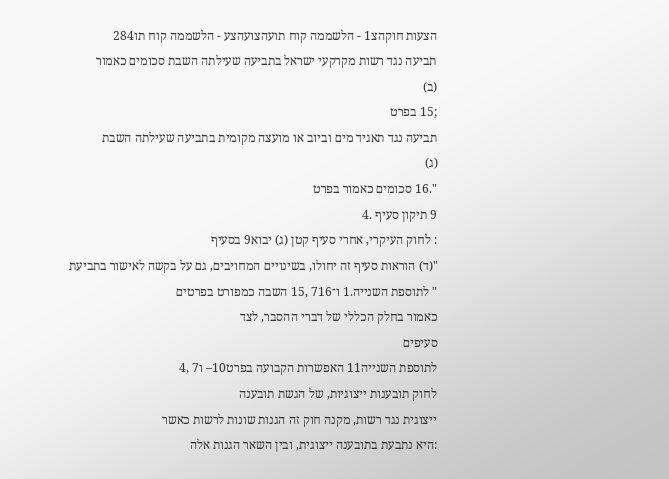הצעות חוקהצ1 - הלשממה קוח תועהצועהצע - הלשממה קוח תו284
תביעה נגד רשות מקרקעי ישראל בתביעה שעילתה השבת סכומים כאמור
(ב)
;15 בפרט
תביעה נגד תאגיד מים וביוב או מועצה מקומית בתביעה שעילתה השבת
(ג)
".16 סכומים כאמור בפרט
9 תיקון סעיף .4
: לחוק העיקרי, אחרי סעיף קטן (ג) יבוא9 בסעיף
"(ד) הוראות סעיף זה יחולו, בשינויים המחויבים, גם על בקשה לאישור בתביעת
" לתוספת השנייה.1 ו־716 ,15 השבה כמפורט בפרטים
כאמור בחלק הכללי של דברי ההסבר, לצד
סעיפים
לתוספת השנייה11 האפשרות הקבועה בפרט10– ו7 ,4
לחוק תובענות ייצוגיות, של הגשת תובענה
ייצוגית נגד רשות, מקנה חוק זה הגנות שונות לרשות כאשר
:היא נתבעת בתובענה ייצוגית, ובין השאר הגנות אלה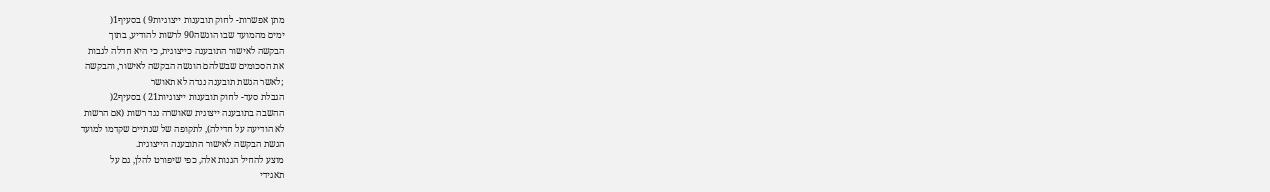מתן אפשרות- לחוק תובענות ייצוגיות9 ) בסעיף1(
ימים מהמועד שבו הוגשה90 לרשות להודיע, בתוך
הבקשה לאישור התובענה כייצוגית, כי היא חדלה לגבות
את הסכומים שבשלהם הוגשה הבקשה לאישור, והבקשה
;לאשר הגשת תובענה נגדה לא תאושר
הגבלת סעד- לחוק תובענות ייצוגיות21 ) בסעיף2(
ההשבה בתובענה ייצוגית שאושרה נגד רשות (אם הרשות
לא הודיעה על חדילה), לתקופה של שנתיים שקדמו למועד
הגשת הבקשה לאישור התובענה הייצוגית.
מוצע להחיל הגנות אלה, כפי שיפורט להלן, גם על
תאגידי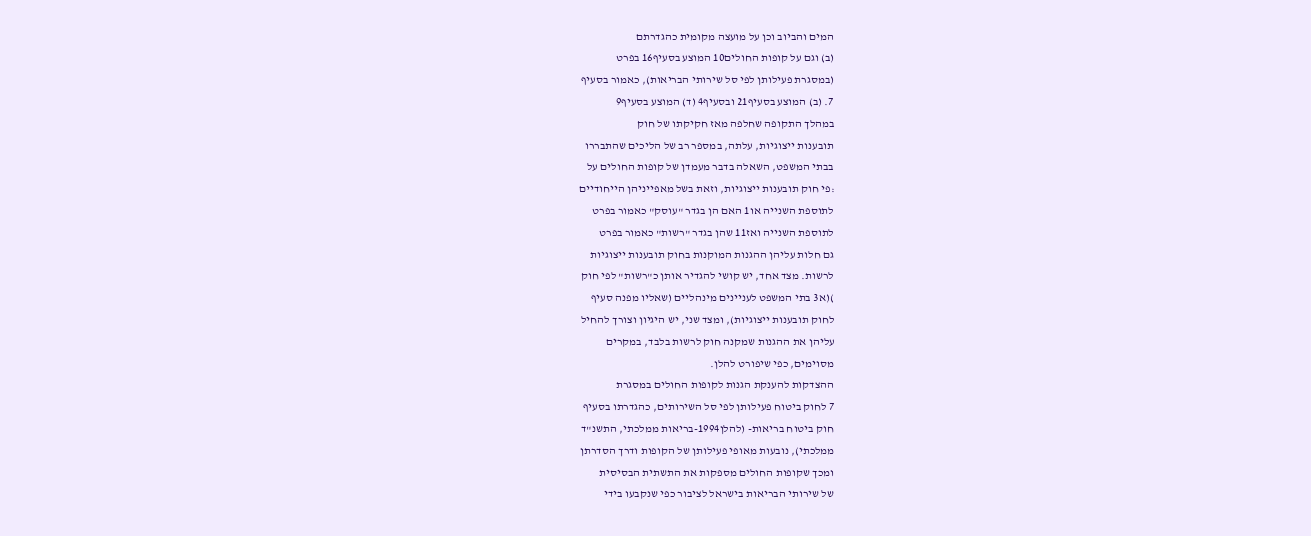המים והביוב וכן על מועצה מקומית כהגדרתם
(ב) וגם על קופות החולים10 המוצע בסעיף16 בפרט
(במסגרת פעילותן לפי סל שירותי הבריאות), כאמור בסעיף
7. (ב) המוצע בסעיף21 ובסעיף4 (ד) המוצע בסעיף9
במהלך התקופה שחלפה מאז חקיקתו של חוק
תובענות ייצוגיות, עלתה, במספר רב של הליכים שהתבררו
בבתי המשפט, השאלה בדבר מעמדן של קופות החולים על
:פי חוק תובענות ייצוגיות, וזאת בשל מאפייניהן הייחודיים
לתוספת השנייה או1 האם הן בגדר "עוסק" כאמור בפרט
לתוספת השנייה ואז11 שהן בגדר "רשות" כאמור בפרט
גם חלות עליהן ההגנות המוקנות בחוק תובענות ייצוגיות
לרשות. מצד אחד, יש קושי להגדיר אותן כ"רשות" לפי חוק
)(א3 בתי המשפט לעניינים מינהליים (שאליו מפנה סעיף
לחוק תובענות ייצוגיות), ומצד שני, יש היגיון וצורך להחיל
עליהן את ההגנות שמקנה חוק לרשות בלבד, במקרים
מסוימים, כפי שיפורט להלן.
ההצדקות להענקת הגנות לקופות החולים במסגרת
7 לחוק ביטוח פעילותן לפי סל השירותים, כהגדרתו בסעיף
חוק ביטוח בריאות- (להלן1994-בריאות ממלכתי, התשנ"ד
ממלכתי), נובעות מאופי פעילותן של הקופות ודרך הסדרתן
ומכך שקופות החולים מספקות את התשתית הבסיסית
של שירותי הבריאות בישראל לציבור כפי שנקבעו בידי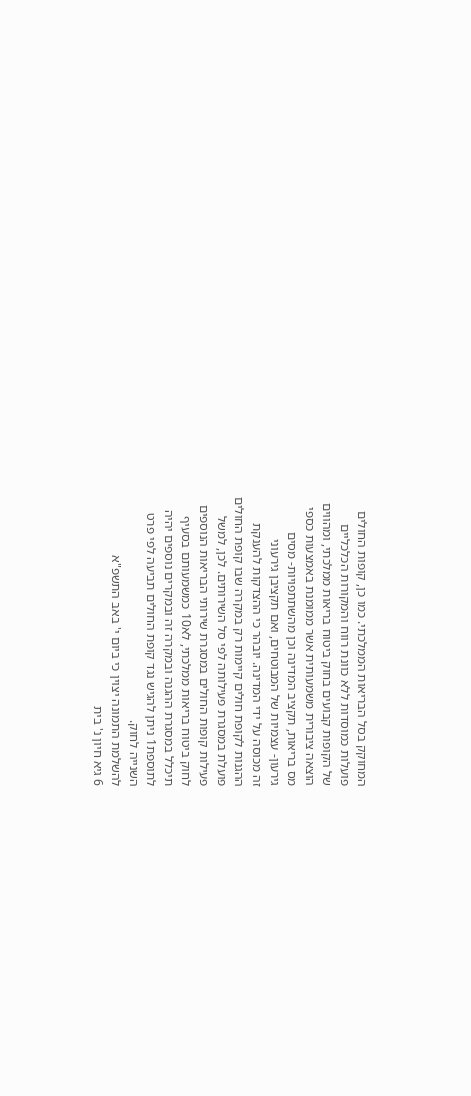המחוקק בסל הבריאות הממלכתי. כמו כן, קופות החולים
פועלות כמוסדות ללא כוונת רווח והמקורות הכלכליים
של הקופות קבועים בחוק ביטוח בריאות ממלכתי, ומהווים
הוצאה ציבורית משמעותית אשר ממומנת באמצעות כספי
מס בריאות, תקציב המדינה וכן מהשתתפויות- מסים
גירעון- עצמיות של המבוטחים, ואם תקציבן גירעוני
זה מכוסה על ידי המדינה. יובהר כי ההצדקות להענקת
ההגנות לקופת חולים קיימות רק במקרה שבו קופת החולים
פועלת במסגרת פעילותה לפי סל השירותים. לכן, למשל
פעילות קופות החולים במסגרת שירותי הבריאות הנוספים
לחוק ביטוח בריאות ממלכתי, לא10 כמשמעותם בסעיף
תיכלל במסגרת ההגנה ובמקרה זה ובמקרים נוספים יהיה
לתוספת1 ניתן להגיש נגד קופת החולים תביעה לפי פרט
השנייה לחוק.
להשלמת התמונה יצוין כי ביום י' באב התשפ"א
6 גיא חיון נ' בית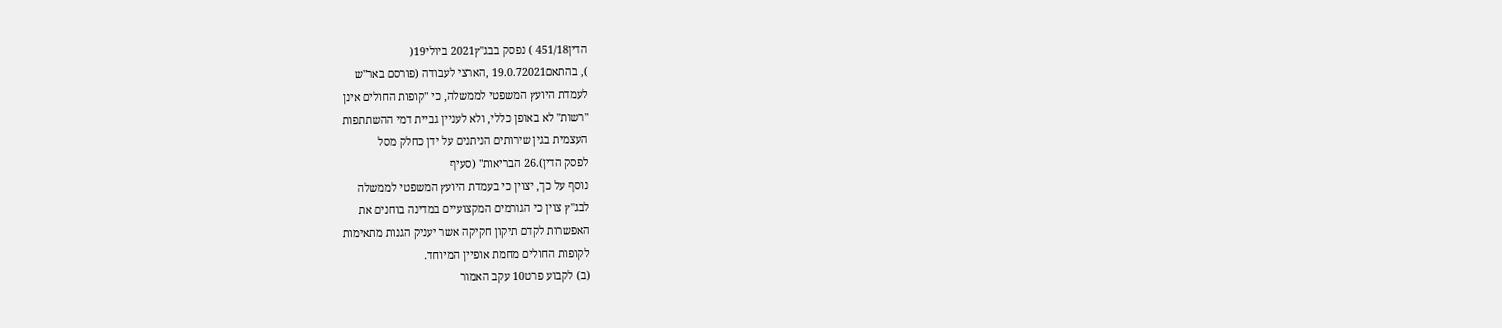הדין451/18 ) נפסק בבג"ץ2021 ביולי19(
), בהתאם19.0.72021 ,הארצי לעבודה (פורסם באר"ש
לעמדת היועץ המשפטי לממשלה, כי "קופות החולים אינן
"רשות" לא באופן כללי, ולא לעניין גביית דמי ההשתתפות
העצמית בגין שירותים הניתנים על ידן כחלק מסל
לפסק הדין).26 הבריאות" (סעיף
נוסף על כך, יצוין כי בעמדת היועץ המשפטי לממשלה
לבג"ץ צוין כי הגורמים המקצועיים במדינה בוחנים את
האפשרות לקדם תיקון חקיקה אשר יעניק הגנות מתאימות
לקופות החולים מחמת אופיין המיוחד.
(ב) לקבוע פרט10 עקב האמור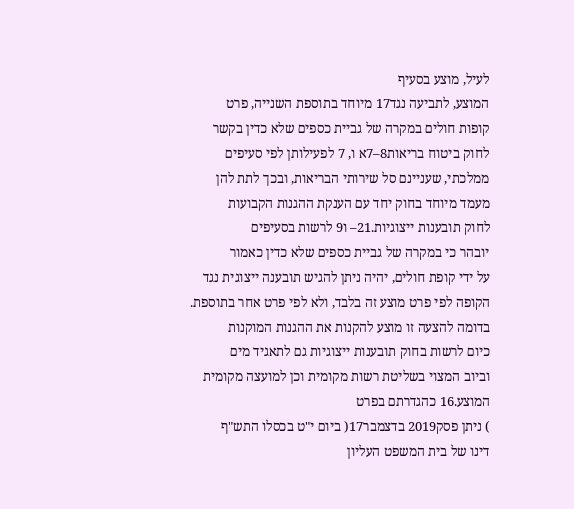לעיל, מוצע בסעיף
המוצע, לתביעה נגד17 מיוחד בתוספת השנייה, פרט
קופות חולים במקרה של גביית כספים שלא כדין בקשר
לחוק ביטוח בריאות8–7א ו, 7 לפעילותן לפי סעיפים
ממלכתי, שעניינם סל שירותי הבריאות, ובכך לתת להן
מעמד מיוחד בחוק יחד עם הענקת ההגנות הקבועות
לחוק תובענות ייצוגיות.21– ו9 לרשות בסעיפים
יובהר כי במקרה של גביית כספים שלא כדין כאמור
על ידי קופת חולים, יהיה ניתן להגיש תובענה ייצוגית נגד
הקופה לפי פרט מוצע זה בלבד, ולא לפי פרט אחר בתוספת.
בדומה להצעה זו מוצע להקנות את ההגנות המוקנות
כיום לרשות בחוק תובענות ייצוגיות גם לתאגיד מים
וביוב המצוי בשליטת רשות מקומית וכן למועצה מקומית
המוצע.16 כהגדרתם בפרט
) ניתן פסק2019 בדצמבר17( ביום י"ט בכסלו התש"ף
דינו של בית המשפט העליון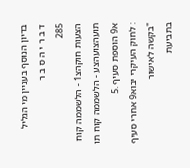בדיון הנוסף בעניין מי הגליל
ד ב ר י ה ס ב ר
285
הצעות חוקהצ1 - הלשממה קוח תועהצועהצע - הלשממה קוח תו
א9 הוספת סעיף .5
: לחוק העיקרי יבוא9 אחרי סעיף
"בקשה לאישור
בתביעת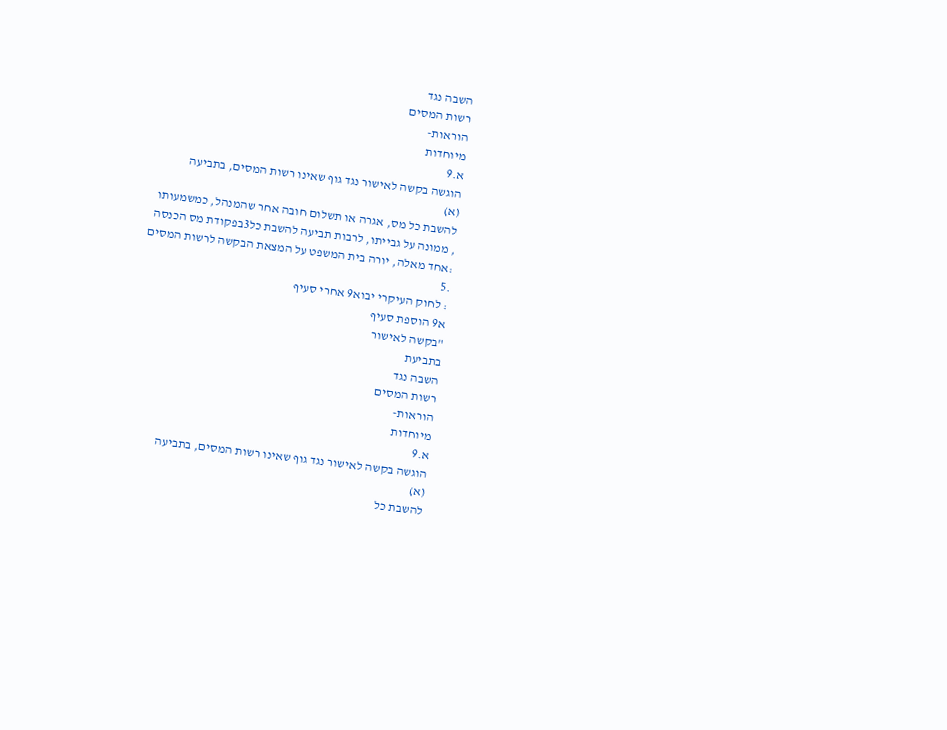השבה נגד
רשות המסים
הוראות-
מיוחדות
א.9
הוגשה בקשה לאישור נגד גוף שאינו רשות המסים, בתביעה
(א)
להשבת כל מס, אגרה או תשלום חובה אחר שהמנהל, כמשמעותו
, ממונה על גבייתו, לרבות תביעה להשבת כל3בפקודת מס הכנסה
:אחד מאלה, יורה בית המשפט על המצאת הבקשה לרשות המסים
.5
: לחוק העיקרי יבוא9 אחרי סעיף
א9 הוספת סעיף
"בקשה לאישור
בתביעת
השבה נגד
רשות המסים
הוראות-
מיוחדות
א.9
הוגשה בקשה לאישור נגד גוף שאינו רשות המסים, בתביעה
(א)
להשבת כל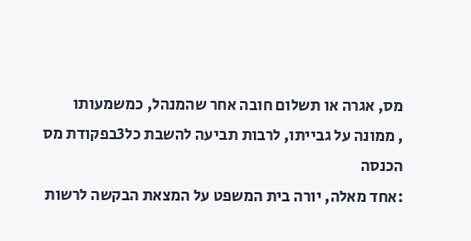מס, אגרה או תשלום חובה אחר שהמנהל, כמשמעותו
, ממונה על גבייתו, לרבות תביעה להשבת כל3בפקודת מס הכנסה
:אחד מאלה, יורה בית המשפט על המצאת הבקשה לרשות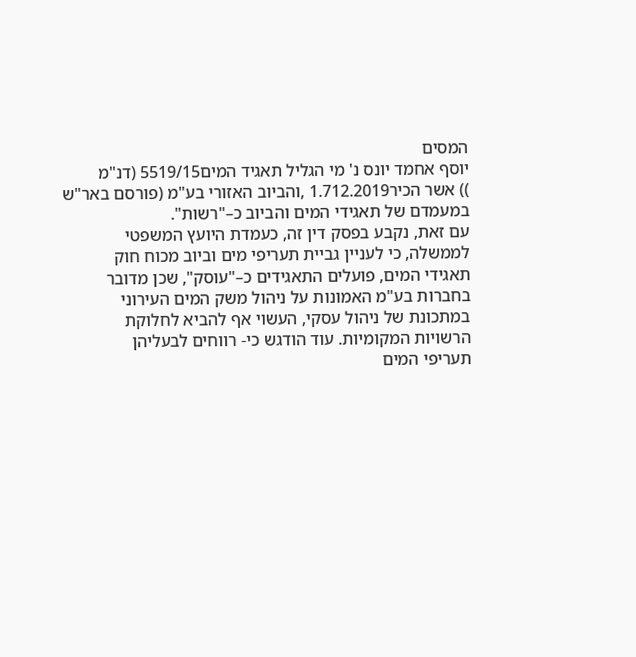המסים
יוסף אחמד יונס נ' מי הגליל תאגיד המים5519/15 (דנ"מ
)) אשר הכיר1.712.2019 ,והביוב האזורי בע"מ (פורסם באר"ש
במעמדם של תאגידי המים והביוב כ–"רשות".
עם זאת, נקבע בפסק דין זה, כעמדת היועץ המשפטי
לממשלה, כי לעניין גביית תעריפי מים וביוב מכוח חוק
תאגידי המים, פועלים התאגידים כ–"עוסק", שכן מדובר
בחברות בע"מ האמונות על ניהול משק המים העירוני
במתכונת של ניהול עסקי, העשוי אף להביא לחלוקת
הרשויות המקומיות. עוד הודגש כי- רווחים לבעליהן
תעריפי המים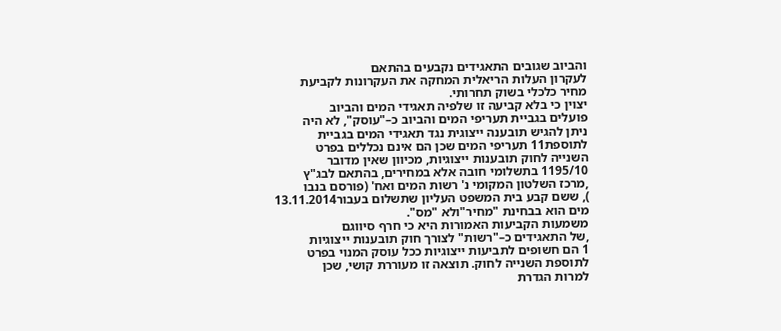והביוב שגובים התאגידים נקבעים בהתאם
לעקרון העלות הריאלית המחקה את העקרונות לקביעת
מחיר כלכלי בשוק תחרותי.
יצוין כי בלא קביעה זו שלפיה תאגידי המים והביוב
פועלים בגביית תעריפי המים והביוב כ–"עוסק", לא היה
ניתן להגיש תובענה ייצוגית נגד תאגידי המים בגביית
לתוספת11 תעריפי המים שכן הם אינם נכללים בפרט
השנייה לחוק תובענות ייצוגיות, מכיוון שאין מדובר
1195/10 בתשלומי חובה אלא במחירים, בהתאם לבג"ץ
,מרכז השלטון המקומי נ' רשות המים ואח' (פורסם בנבו
), ששם קבע בית המשפט העליון שתשלום בעבור13.11.2014
מים הוא בבחינת "מחיר"ולא "מס".
משמעות הקביעות האמורות היא כי חרף סיווגם
,של התאגידים כ–"רשות" לצורך חוק תובענות ייצוגיות
1 הם חשופים לתביעות ייצוגיות ככל עוסק המנוי בפרט
לתוספת השנייה לחוק. תוצאה זו מעוררת קושי, שכן
למרות הגדרת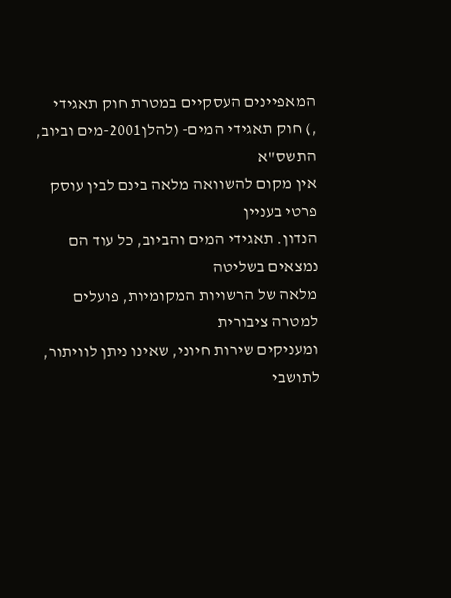המאפיינים העסקיים במטרת חוק תאגידי
,) חוק תאגידי המים- (להלן2001-מים וביוב, התשס"א
אין מקום להשוואה מלאה בינם לבין עוסק פרטי בעניין
הנדון. תאגידי המים והביוב, כל עוד הם נמצאים בשליטה
מלאה של הרשויות המקומיות, פועלים למטרה ציבורית
ומעניקים שירות חיוני, שאינו ניתן לוויתור, לתושבי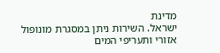מדינת
ישראל. השירות ניתן במסגרת מונופול אזורי ותעריפי המים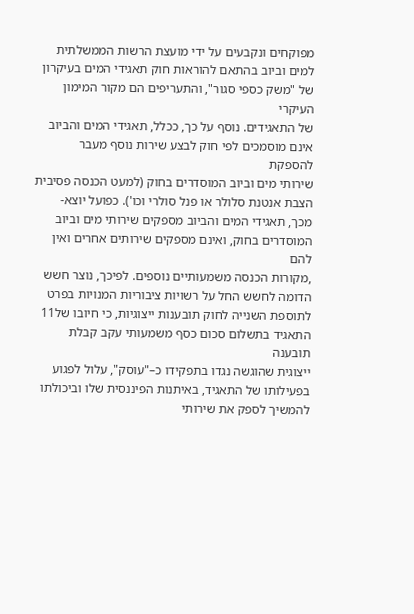מפוקחים ונקבעים על ידי מועצת הרשות הממשלתית
למים וביוב בהתאם להוראות חוק תאגידי המים בעיקרון
של "משק כספי סגור", והתעריפים הם מקור המימון העיקרי
של התאגידים. נוסף על כך, ככלל, תאגידי המים והביוב
אינם מוסמכים לפי חוק לבצע שירות נוסף מעבר להספקת
שירותי מים וביוב המוסדרים בחוק (למעט הכנסה פסיבית
הצבת אנטנת סלולר או פנל סולרי וכו'). כפועל יוצא-
מכך, תאגידי המים והביוב מספקים שירותי מים וביוב
המוסדרים בחוק, ואינם מספקים שירותים אחרים ואין להם
,מקורות הכנסה משמעותיים נוספים. לפיכך, נוצר חשש
הדומה לחשש החל על רשויות ציבוריות המנויות בפרט
לתוספת השנייה לחוק תובענות ייצוגיות, כי חיובו של11
התאגיד בתשלום סכום כסף משמעותי עקב קבלת תובענה
ייצוגית שהוגשה נגדו בתפקידו כ–"עוסק", עלול לפגוע
בפעילותו של התאגיד, באיתנות הפיננסית שלו וביכולתו
להמשיך לספק את שירותי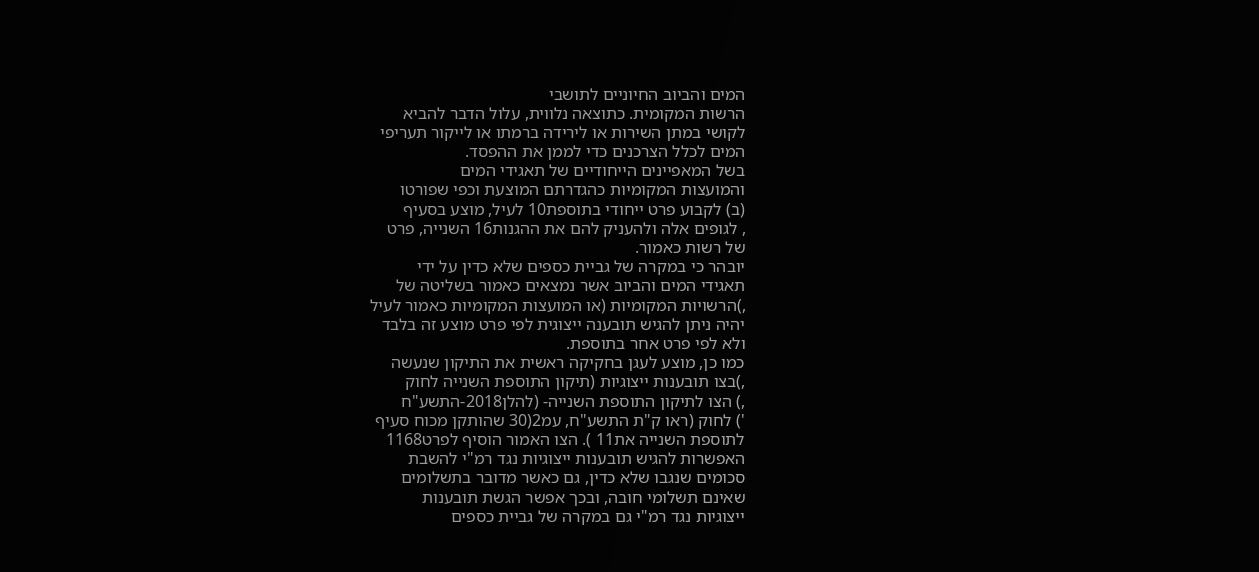המים והביוב החיוניים לתושבי
הרשות המקומית. כתוצאה נלווית, עלול הדבר להביא
לקושי במתן השירות או לירידה ברמתו או לייקור תעריפי
המים לכלל הצרכנים כדי לממן את ההפסד.
בשל המאפיינים הייחודיים של תאגידי המים
והמועצות המקומיות כהגדרתם המוצעת וכפי שפורטו
(ב) לקבוע פרט ייחודי בתוספת10 לעיל, מוצע בסעיף
, לגופים אלה ולהעניק להם את ההגנות16 השנייה, פרט
של רשות כאמור.
יובהר כי במקרה של גביית כספים שלא כדין על ידי
תאגידי המים והביוב אשר נמצאים כאמור בשליטה של
,)הרשויות המקומיות (או המועצות המקומיות כאמור לעיל
יהיה ניתן להגיש תובענה ייצוגית לפי פרט מוצע זה בלבד
ולא לפי פרט אחר בתוספת.
כמו כן, מוצע לעגן בחקיקה ראשית את התיקון שנעשה
,)בצו תובענות ייצוגיות (תיקון התוספת השנייה לחוק
,) הצו לתיקון התוספת השנייה- (להלן2018-התשע"ח
') לחוק (ראו ק"ת התשע"ח, עמ2(30 שהותקן מכוח סעיף
לתוספת השנייה את11 ). הצו האמור הוסיף לפרט1168
האפשרות להגיש תובענות ייצוגיות נגד רמ"י להשבת
סכומים שנגבו שלא כדין, גם כאשר מדובר בתשלומים
שאינם תשלומי חובה, ובכך אפשר הגשת תובענות
ייצוגיות נגד רמ"י גם במקרה של גביית כספים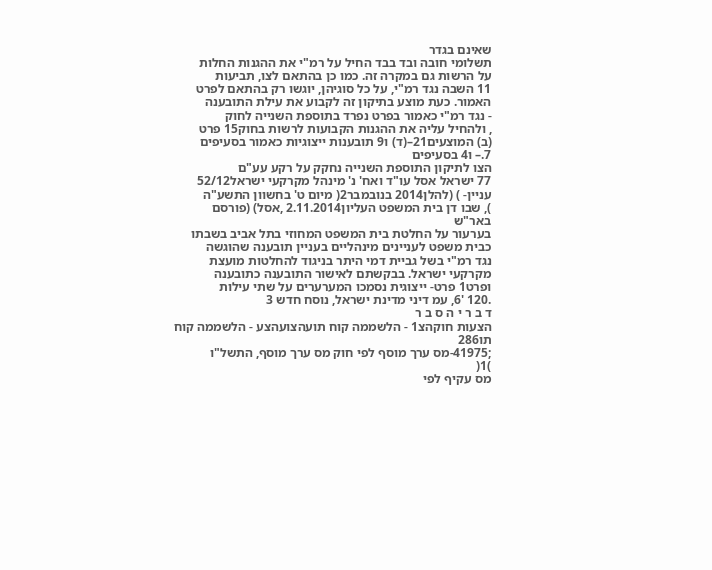שאינם בגדר
תשלומי חובה ובד בבד החיל על רמ"י את ההגנות החלות
על הרשות גם במקרה זה. כמו כן בהתאם לצו, תביעות
11 השבה נגד רמ"י, על כל סוגיהן, יוגשו רק בהתאם לפרט
האמור. כעת מוצע בתיקון זה לקבוע את עילת התובענה
- נגד רמ"י כאמור בפרט נפרד בתוספת השנייה לחוק
, ולהחיל עליה את ההגנות הקבועות לרשות בחוק15 פרט
(ב) המוצעים21–(ד) ו9 תובענות ייצוגיות כאמור בסעיפים
7.– ו4 בסעיפים
הצו לתיקון התוספת השנייה נחקק על רקע עע"ם
77 ישראל אסל עו"ד ואח' נ' מינהל מקרקעי ישראל52/12
עניין- ) (להלן2014 בנובמבר2( מיום ט' בחשוון התשע"ה
), שבו דן בית המשפט העליון2.11.2014 ,אסל) (פורסם באר"ש
בערעור על החלטת בית המשפט המחוזי בתל אביב בשבתו
כבית משפט לעניינים מינהליים בעניין תובענה שהוגשה
נגד רמ"י בשל גביית דמי היתר בניגוד להחלטות מועצת
מקרקעי ישראל. בבקשתם לאישור התובענה כתובענה
ופרט1 פרט- ייצוגית נסמכו המערערים על שתי עילות
.120 '6, עמ דיני מדינת ישראל, נוסח חדש 3
ד ב ר י ה ס ב ר
הצעות חוקהצ1 - הלשממה קוח תועהצועהצע - הלשממה קוח תו286
;41975-מס ערך מוסף לפי חוק מס ערך מוסף, התשל"ו
)1(
מס עקיף לפי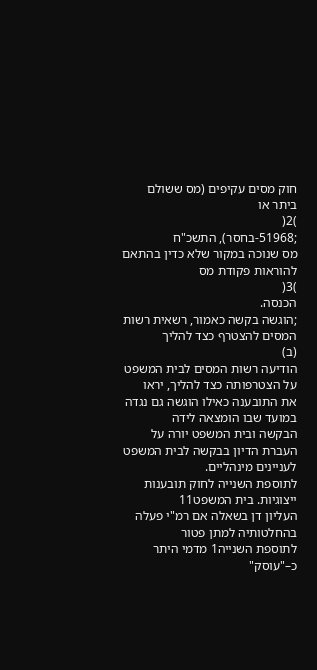חוק מסים עקיפים (מס ששולם ביתר או
)2(
;51968-בחסר), התשכ"ח
מס שנוכה במקור שלא כדין בהתאם להוראות פקודת מס
)3(
הכנסה.
;הוגשה בקשה כאמור, רשאית רשות המסים להצטרף כצד להליך
(ב)
הודיעה רשות המסים לבית המשפט על הצטרפותה כצד להליך, יראו
את התובענה כאילו הוגשה גם נגדה במועד שבו הומצאה לידה
הבקשה ובית המשפט יורה על העברת הדיון בבקשה לבית המשפט
לעניינים מינהליים.
לתוספת השנייה לחוק תובענות ייצוגיות. בית המשפט11
העליון דן בשאלה אם רמ"י פעלה בהחלטותיה למתן פטור
לתוספת השנייה1 מדמי היתר כ–"עוסק"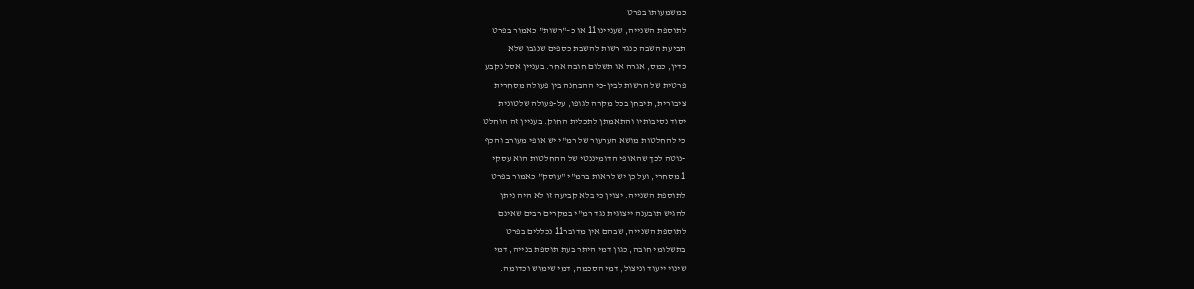כמשמעותו בפרט
לתוספת השנייה, שעניינו11 או כ–"רשות" כאמור בפרט
תביעת השבה כנגד רשות להשבת כספים שנגבו שלא
כדין, כמס, אגרה או תשלום חובה אחר. בעניין אסל נקבע
פרטית של הרשות לבין-כי ההבחנה בין פעולה מסחרית
ציבורית, תיבחן בכל מקרה לגופו, על-פעולה שלטונית
יסוד נסיבותיו והתאמתן לתכלית החוק. בעניין זה הוחלט
כי להחלטות מושא הערעור של רמ"י יש אופי מעורב והכף
-נוטה לכך שהאופי הדומיננטי של ההחלטות הוא עסקי
1 מסחרי, ועל כן יש לראות ברמ"י "עוסק" כאמור בפרט
לתוספת השנייה. יצוין כי בלא קביעה זו לא היה ניתן
להגיש תובענה ייצוגית נגד רמ"י במקרים רבים שאינם
לתוספת השנייה, שבהם אין מדובר11 נכללים בפרט
בתשלומי חובה, כגון דמי היתר בעת תוספת בנייה, דמי
שינוי ייעוד וניצול, דמי הסכמה, דמי שימוש וכדומה.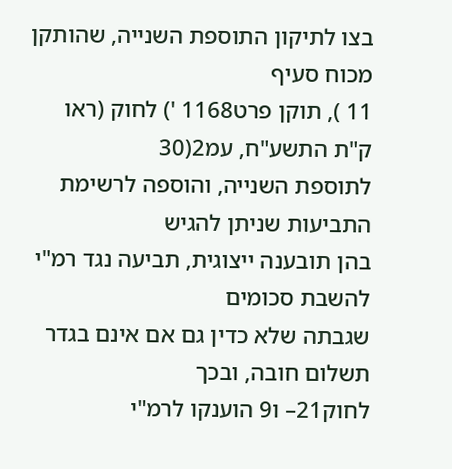בצו לתיקון התוספת השנייה, שהותקן מכוח סעיף
11 ), תוקן פרט1168 ') לחוק (ראו ק"ת התשע"ח, עמ2(30
לתוספת השנייה, והוספה לרשימת התביעות שניתן להגיש
בהן תובענה ייצוגית, תביעה נגד רמ"י להשבת סכומים
שגבתה שלא כדין גם אם אינם בגדר תשלום חובה, ובכך
לחוק21– ו9 הוענקו לרמ"י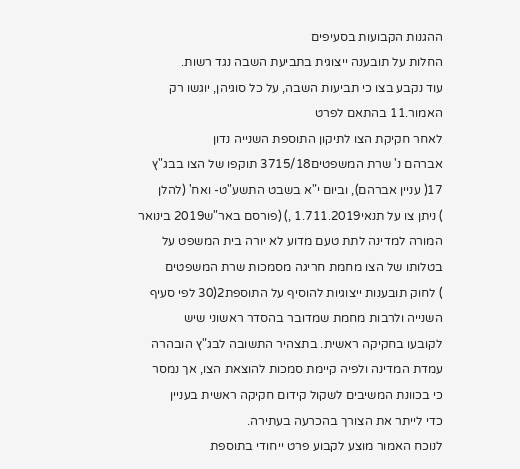ההגנות הקבועות בסעיפים
החלות על תובענה ייצוגית בתביעת השבה נגד רשות.
עוד נקבע בצו כי תביעות השבה, על כל סוגיהן, יוגשו רק
האמור.11 בהתאם לפרט
לאחר חקיקת הצו לתיקון התוספת השנייה נדון
אברהם נ' שרת המשפטים3715/18 תוקפו של הצו בבג"ץ
17( עניין אברהם), וביום י"א בשבט התשע"ט- ואח' (להלן
) ניתן צו על תנאי1.711.2019 ,) (פורסם באר"ש2019 בינואר
המורה למדינה לתת טעם מדוע לא יורה בית המשפט על
בטלותו של הצו מחמת חריגה מסמכות שרת המשפטים
) לחוק תובענות ייצוגיות להוסיף על התוספת2(30 לפי סעיף
השנייה ולרבות מחמת שמדובר בהסדר ראשוני שיש
לקובעו בחקיקה ראשית. בתצהיר התשובה לבג"ץ הובהרה
עמדת המדינה ולפיה קיימת סמכות להוצאת הצו, אך נמסר
כי בכוונת המשיבים לשקול קידום חקיקה ראשית בעניין
כדי לייתר את הצורך בהכרעה בעתירה.
לנוכח האמור מוצע לקבוע פרט ייחודי בתוספת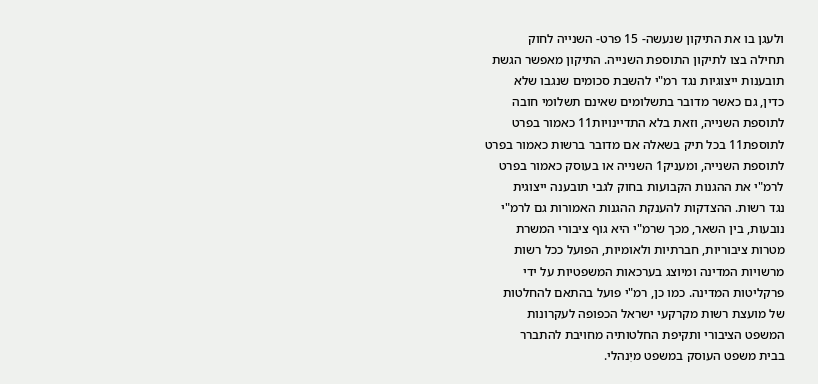ולעגן בו את התיקון שנעשה- 15 פרט- השנייה לחוק
תחילה בצו לתיקון התוספת השנייה. התיקון מאפשר הגשת
תובענות ייצוגיות נגד רמ"י להשבת סכומים שנגבו שלא
כדין, גם כאשר מדובר בתשלומים שאינם תשלומי חובה
לתוספת השנייה, וזאת בלא התדיינויות11 כאמור בפרט
לתוספת11 בכל תיק בשאלה אם מדובר ברשות כאמור בפרט
לתוספת השנייה, ומעניק1 השנייה או בעוסק כאמור בפרט
לרמ"י את ההגנות הקבועות בחוק לגבי תובענה ייצוגית
נגד רשות. ההצדקות להענקת ההגנות האמורות גם לרמ"י
נובעות, בין השאר, מכך שרמ"י היא גוף ציבורי המשרת
מטרות ציבוריות, חברתיות ולאומיות, הפועל ככל רשות
מרשויות המדינה ומיוצג בערכאות המשפטיות על ידי
פרקליטות המדינה. כמו כן, רמ"י פועל בהתאם להחלטות
של מועצת רשות מקרקעי ישראל הכפופה לעקרונות
המשפט הציבורי ותקיפת החלטותיה מחויבת להתברר
בבית משפט העוסק במשפט מיִנהלי.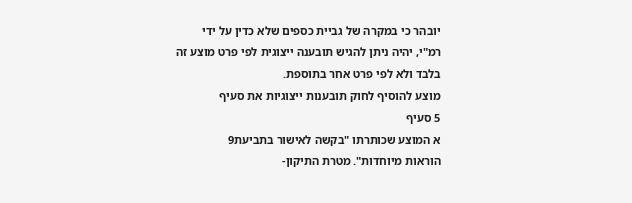יובהר כי במקרה של גביית כספים שלא כדין על ידי
רמ"י, יהיה ניתן להגיש תובענה ייצוגית לפי פרט מוצע זה
בלבד ולא לפי פרט אחר בתוספת.
מוצע להוסיף לחוק תובענות ייצוגיות את סעיף
5 סעיף
א המוצע שכותרתו "בקשה לאישור בתביעת9
הוראות מיוחדות". מטרת התיקון-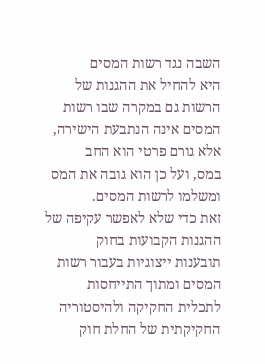השבה נגד רשות המסים
היא להחיל את ההגנות של הרשות גם במקרה שבו רשות
המסים אינה הנתבעת הישירה, אלא גורם פרטי הוא החב
במס, ועל כן הוא גובה את המס ומשלמו לרשות המסים.
זאת כדי שלא לאפשר עקיפה של ההגנות הקבועות בחוק
תובענות ייצוגיות בעבור רשות המסים ומתוך התייחסות
לתכלית החקיקה ולהיסטוריה החקיקתית של החלת חוק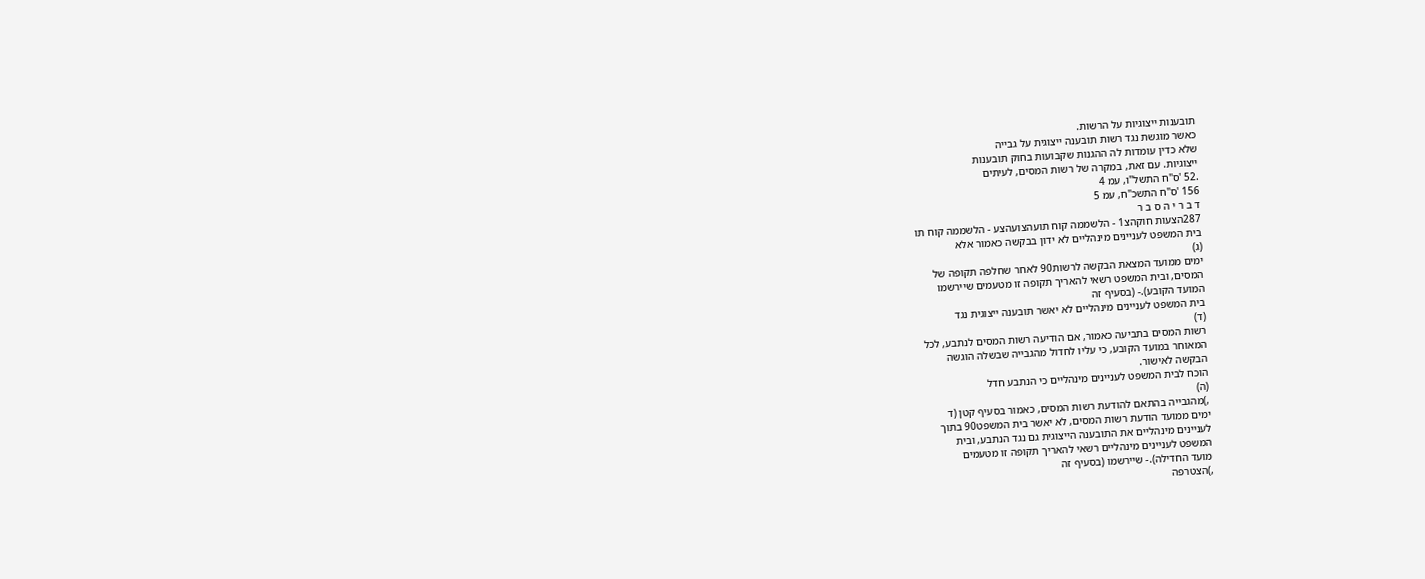תובענות ייצוגיות על הרשות.
כאשר מוגשת נגד רשות תובענה ייצוגית על גבייה
שלא כדין עומדות לה ההגנות שקבועות בחוק תובענות
ייצוגיות. עם זאת, במקרה של רשות המסים, לעיתים
.52 'ס"ח התשל"ו, עמ 4
156 'ס"ח התשכ"ח, עמ 5
ד ב ר י ה ס ב ר
287הצעות חוקהצ1 - הלשממה קוח תועהצועהצע - הלשממה קוח תו
בית המשפט לעניינים מינהליים לא ידון בבקשה כאמור אלא
(ג)
ימים ממועד המצאת הבקשה לרשות90 לאחר שחלפה תקופה של
המסים, ובית המשפט רשאי להאריך תקופה זו מטעמים שיירשמו
המועד הקובע).- (בסעיף זה
בית המשפט לעניינים מינהליים לא יאשר תובענה ייצוגית נגד
(ד)
רשות המסים בתביעה כאמור, אם הודיעה רשות המסים לנתבע, לכל
המאוחר במועד הקובע, כי עליו לחדול מהגבייה שבשלה הוגשה
הבקשה לאישור.
הוכח לבית המשפט לעניינים מינהליים כי הנתבע חדל
(ה)
,)מהגבייה בהתאם להודעת רשות המסים, כאמור בסעיף קטן (ד
ימים ממועד הודעת רשות המסים, לא יאשר בית המשפט90 בתוך
לעניינים מינהליים את התובענה הייצוגית גם נגד הנתבע, ובית
המשפט לעניינים מינהליים רשאי להאריך תקופה זו מטעמים
מועד החדילה).- שיירשמו (בסעיף זה
,)הצטרפה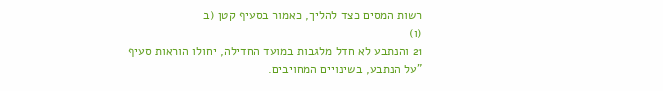רשות המסים כצד להליך, כאמור בסעיף קטן (ב
(ו)
21 והנתבע לא חדל מלגבות במועד החדילה, יחולו הוראות סעיף
"על הנתבע, בשינויים המחויבים.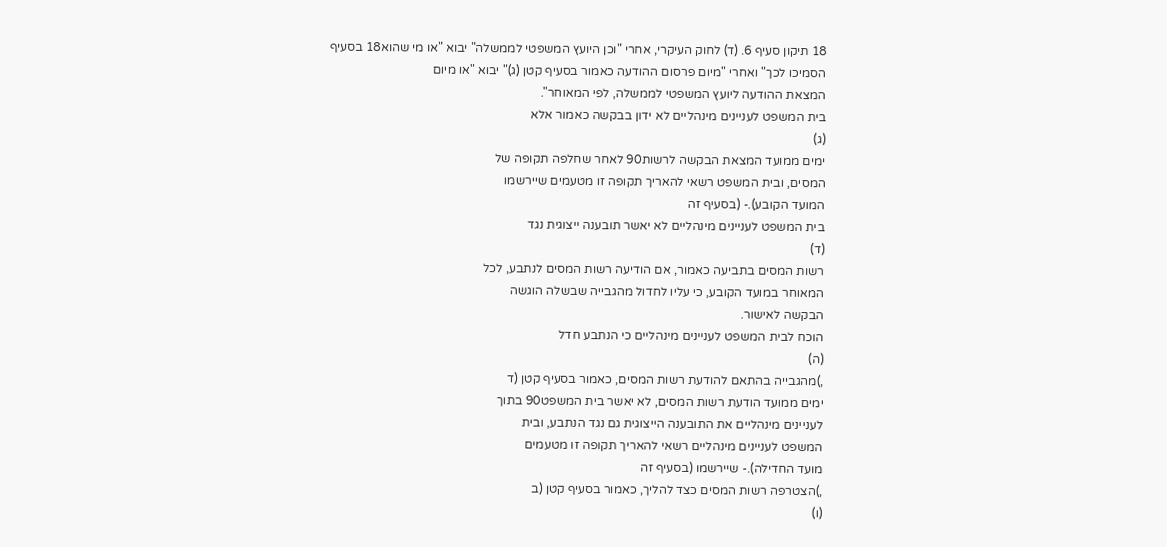18 תיקון סעיף 6. (ד) לחוק העיקרי, אחרי "וכן היועץ המשפטי לממשלה" יבוא "או מי שהוא18 בסעיף
הסמיכו לכך" ואחרי "מיום פרסום ההודעה כאמור בסעיף קטן (ג)" יבוא "או מיום
המצאת ההודעה ליועץ המשפטי לממשלה, לפי המאוחר".
בית המשפט לעניינים מינהליים לא ידון בבקשה כאמור אלא
(ג)
ימים ממועד המצאת הבקשה לרשות90 לאחר שחלפה תקופה של
המסים, ובית המשפט רשאי להאריך תקופה זו מטעמים שיירשמו
המועד הקובע).- (בסעיף זה
בית המשפט לעניינים מינהליים לא יאשר תובענה ייצוגית נגד
(ד)
רשות המסים בתביעה כאמור, אם הודיעה רשות המסים לנתבע, לכל
המאוחר במועד הקובע, כי עליו לחדול מהגבייה שבשלה הוגשה
הבקשה לאישור.
הוכח לבית המשפט לעניינים מינהליים כי הנתבע חדל
(ה)
,)מהגבייה בהתאם להודעת רשות המסים, כאמור בסעיף קטן (ד
ימים ממועד הודעת רשות המסים, לא יאשר בית המשפט90 בתוך
לעניינים מינהליים את התובענה הייצוגית גם נגד הנתבע, ובית
המשפט לעניינים מינהליים רשאי להאריך תקופה זו מטעמים
מועד החדילה).- שיירשמו (בסעיף זה
,)הצטרפה רשות המסים כצד להליך, כאמור בסעיף קטן (ב
(ו)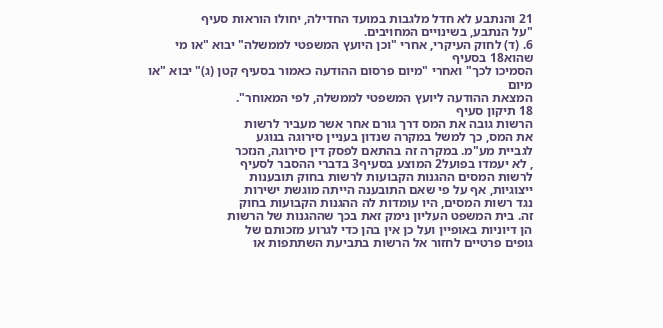21 והנתבע לא חדל מלגבות במועד החדילה, יחולו הוראות סעיף
"על הנתבע, בשינויים המחויבים.
6. (ד) לחוק העיקרי, אחרי "וכן היועץ המשפטי לממשלה" יבוא "או מי שהוא18 בסעיף
הסמיכו לכך" ואחרי "מיום פרסום ההודעה כאמור בסעיף קטן (ג)" יבוא "או מיום
המצאת ההודעה ליועץ המשפטי לממשלה, לפי המאוחר".
18 תיקון סעיף
הרשות גובה את המס דרך גורם אחר אשר מעביר לרשות
את המס, כך למשל במקרה שנדון בעניין סירוגה בנוגע
לגביית מע"מ. במקרה זה בהתאם לפסק דין סירוגה, הנזכר
, לא יעמדו בפועל2 המוצע בסעיף3 בדברי ההסבר לסעיף
לרשות המסים ההגנות הקבועות לרשות בחוק תובענות
ייצוגיות, אף על פי שאם התובענה הייתה מוגשת ישירות
נגד רשות המסים, היו עומדות לה ההגנות הקבועות בחוק
זה. בית המשפט העליון נימק זאת בכך שההגנות של הרשות
הן דיוניות באופיין ועל כן אין בהן כדי לגרוע מזכותם של
גופים פרטיים לחזור אל הרשות בתביעת השתתפות או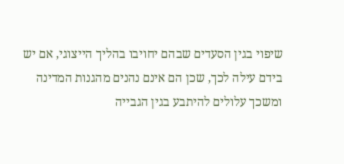שיפוי בגין הסעדים שבהם יחויבו בהליך הייצוגי, אם יש
בידם עילה לכך, שכן הם אינם נהנים מהגנות המדינה
ומשכך עלולים להיתבע בגין הגבייה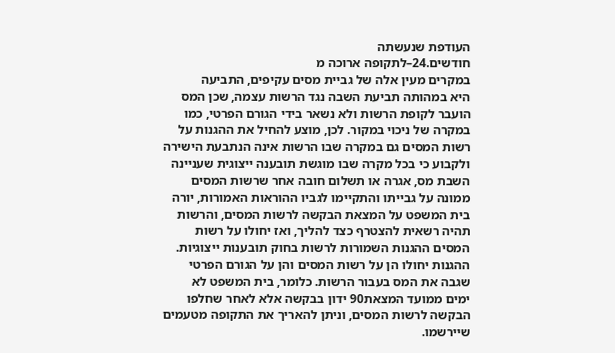העודפת שנעשתה
חודשים.24–לתקופה ארוכה מ
במקרים מעין אלה של גביית מסים עקיפים, התביעה
היא במהותה תביעת השבה נגד הרשות עצמה, שכן המס
הועבר לקופת הרשות ולא נשאר בידי הגורם הפרטי, כמו
במקרה של ניכוי במקור. לכן, מוצע להחיל את ההגנות על
רשות המסים גם במקרה שבו הרשות אינה הנתבעת הישירה
ולקבוע כי בכל מקרה שבו מוגשת תובענה ייצוגית שעניינה
השבת מס, אגרה או תשלום חובה אחר שרשות המסים
ממונה על גבייתו והתקיימו לגביו ההוראות האמורות, יורה
בית המשפט על המצאת הבקשה לרשות המסים, והרשות
תהיה רשאית להצטרף כצד להליך, ואז יחולו על רשות
המסים ההגנות השמורות לרשות בחוק תובענות ייצוגיות.
ההגנות יחולו הן על רשות המסים והן על הגורם הפרטי
שגבה את המס בעבור הרשות. כלומר, בית המשפט לא
ימים ממועד המצאת90 ידון בבקשה אלא לאחר שחלפו
הבקשה לרשות המסים, וניתן להאריך את התקופה מטעמים
שיירשמו.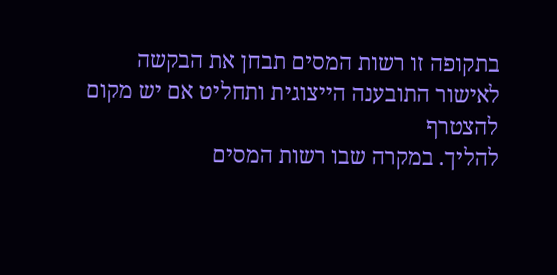בתקופה זו רשות המסים תבחן את הבקשה
לאישור התובענה הייצוגית ותחליט אם יש מקום להצטרף
להליך. במקרה שבו רשות המסים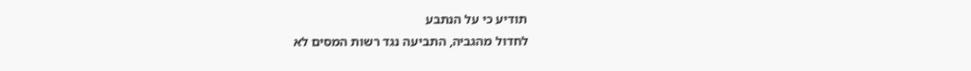תודיע כי על הנתבע
לחדול מהגביה, התביעה נגד רשות המסים לא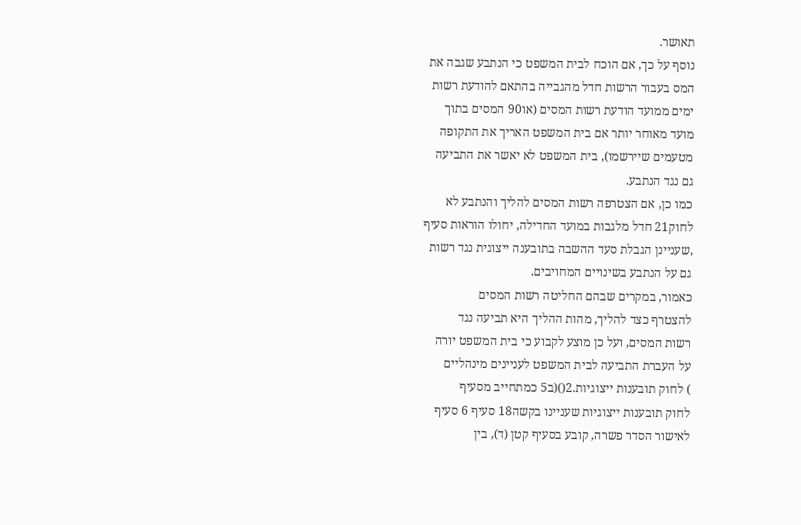תאושר.
נוסף על כך, אם הוכח לבית המשפט כי הנתבע שגבה את
המס בעבור הרשות חדל מהגבייה בהתאם להודעת רשות
ימים ממועד הודעת רשות המסים (או90 המסים בתוך
מועד מאוחר יותר אם בית המשפט האריך את התקופה
מטעמים שיירשמו), בית המשפט לא יאשר את התביעה
גם נגד הנתבע.
כמו כן, אם הצטרפה רשות המסים להליך והנתבע לא
לחוק21 חדל מלגבות במועד החדילה, יחולו הוראות סעיף
,שעניינן הגבלת סעד ההשבה בתובענה ייצוגית נגד רשות
גם על הנתבע בשינויים המחויבים.
כאמור, במקרים שבהם החליטה רשות המסים
להצטרף כצד להליך, מהות ההליך היא תביעה נגד
רשות המסים, ועל כן מוצע לקבוע כי בית המשפט יורה
על העברת התביעה לבית המשפט לעניינים מינהליים
) לחוק תובענות ייצוגיות.2()(ב5 כמתחייב מסעיף
לחוק תובענות ייצוגיות שעניינו בקשה18 סעיף 6 סעיף
לאישור הסדר פשרה, קובע בסעיף קטן (ד), בין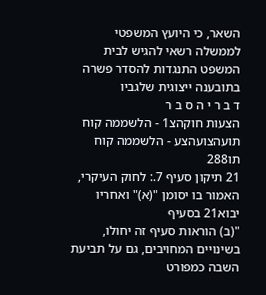השאר, כי היועץ המשפטי לממשלה רשאי להגיש לבית
המשפט התנגדות להסדר פשרה בתובענה ייצוגית שלגביו
ד ב ר י ה ס ב ר
הצעות חוקהצ1 - הלשממה קוח תועהצועהצע - הלשממה קוח תו288
21 תיקון סעיף 7.: לחוק העיקרי, האמור בו יסומן "(א)" ואחריו יבוא21 בסעיף
"(ב) הוראות סעיף זה יחולו, בשינויים המחויבים, גם על תביעת השבה כמפורט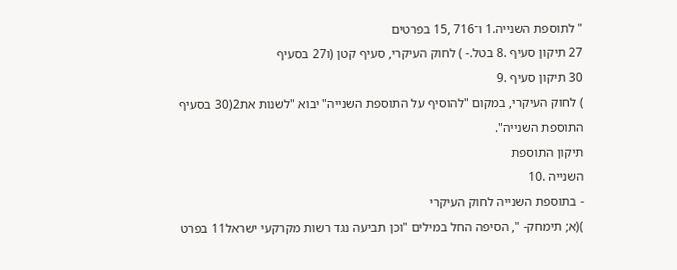" לתוספת השנייה.1 ו־716 ,15 בפרטים
27 תיקון סעיף .8 בטל.- ) לחוק העיקרי, סעיף קטן (ו27 בסעיף
30 תיקון סעיף .9
) לחוק העיקרי, במקום "להוסיף על התוספת השנייה" יבוא "לשנות את2(30 בסעיף
התוספת השנייה".
תיקון התוספת
השנייה .10
- בתוספת השנייה לחוק העיקרי
)(א; תימחק- ", הסיפה החל במילים "וכן תביעה נגד רשות מקרקעי ישראל11 בפרט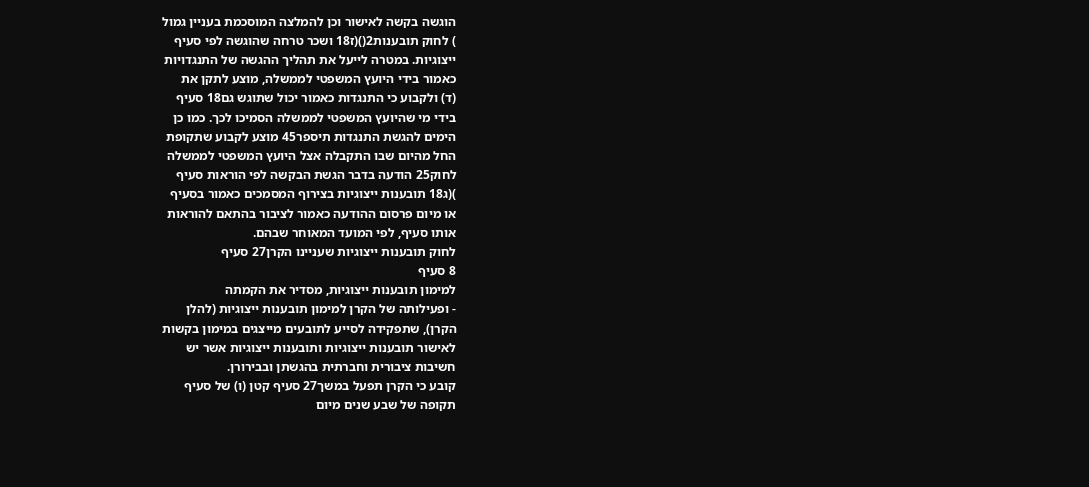הוגשה בקשה לאישור וכן להמלצה המוסכמת בעניין גמול
) לחוק תובענות2()(ז18 ושכר טרחה שהוגשה לפי סעיף
ייצוגיות. במטרה לייעל את תהליך ההגשה של התנגדויות
כאמור בידי היועץ המשפטי לממשלה, מוצע לתקן את
(ד) ולקבוע כי התנגדות כאמור יכול שתוגש גם18 סעיף
בידי מי שהיועץ המשפטי לממשלה הסמיכו לכך. כמו כן
הימים להגשת התנגדות תיספר45 מוצע לקבוע שתקופת
החל מהיום שבו התקבלה אצל היועץ המשפטי לממשלה
לחוק25 הודעה בדבר הגשת הבקשה לפי הוראות סעיף
)(ג18 תובענות ייצוגיות בצירוף המסמכים כאמור בסעיף
או מיום פרסום ההודעה כאמור לציבור בהתאם להוראות
אותו סעיף, לפי המועד המאוחר שבהם.
לחוק תובענות ייצוגיות שעניינו הקרן27 סעיף
8 סעיף
למימון תובענות ייצוגיות, מסדיר את הקמתה
- ופעילותה של הקרן למימון תובענות ייצוגיות (להלן
הקרן), שתפקידה לסייע לתובעים מייצגים במימון בקשות
לאישור תובענות ייצוגיות ותובענות ייצוגיות אשר יש
חשיבות ציבורית וחברתית בהגשתן ובבירורן.
קובע כי הקרן תפעל במשך27 סעיף קטן (ו) של סעיף
תקופה של שבע שנים מיום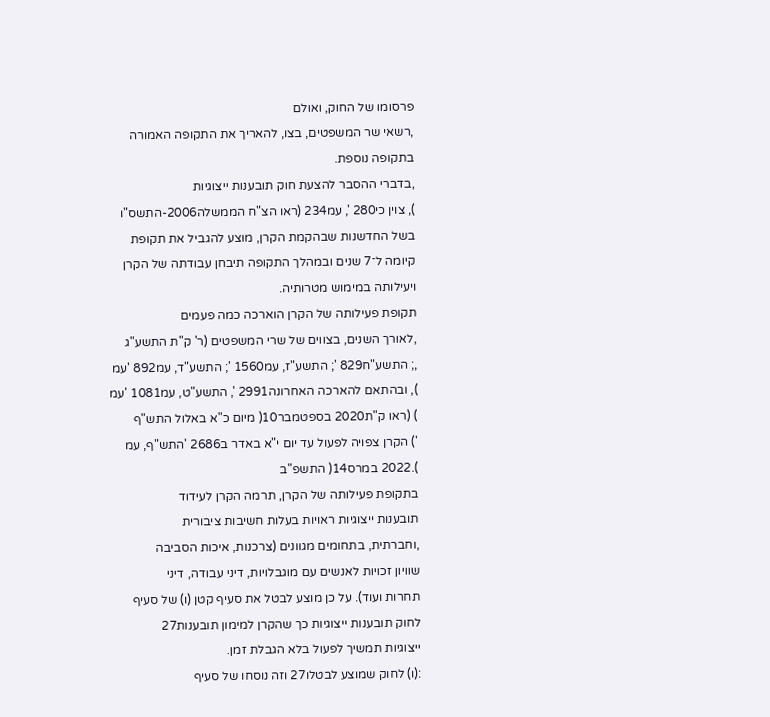פרסומו של החוק, ואולם
,רשאי שר המשפטים, בצו, להאריך את התקופה האמורה
בתקופה נוספת.
,בדברי ההסבר להצעת חוק תובענות ייצוגיות
), צוין כי280 ', עמ234 (ראו הצ"ח הממשלה2006-התשס"ו
בשל החדשנות שבהקמת הקרן, מוצע להגביל את תקופת
קיומה ל־7 שנים ובמהלך התקופה תיבחן עבודתה של הקרן
ויעילותה במימוש מטרותיה.
תקופת פעילותה של הקרן הוארכה כמה פעמים
,לאורך השנים, בצווים של שרי המשפטים (ר' ק"ת התשע"ג
,; התשע"ח829 '; התשע"ז, עמ1560 '; התשע"ד, עמ892 'עמ
), ובהתאם להארכה האחרונה2991 ', התשע"ט, עמ1081 'עמ
) (ראו ק"ת2020 בספטמבר10( מיום כ"א באלול התש"ף
') הקרן צפויה לפעול עד יום י"א באדר ב2686 'התש"ף, עמ
).2022 במרס14( התשפ"ב
בתקופת פעילותה של הקרן, תרמה הקרן לעידוד
תובענות ייצוגיות ראויות בעלות חשיבות ציבורית
,וחברתית, בתחומים מגוונים (צרכנות, איכות הסביבה
שוויון זכויות לאנשים עם מוגבלויות, דיני עבודה, דיני
תחרות ועוד). על כן מוצע לבטל את סעיף קטן (ו) של סעיף
לחוק תובענות ייצוגיות כך שהקרן למימון תובענות27
ייצוגיות תמשיך לפעול בלא הגבלת זמן.
:(ו) לחוק שמוצע לבטלו27 וזה נוסחו של סעיף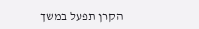הקרן תפעל במשך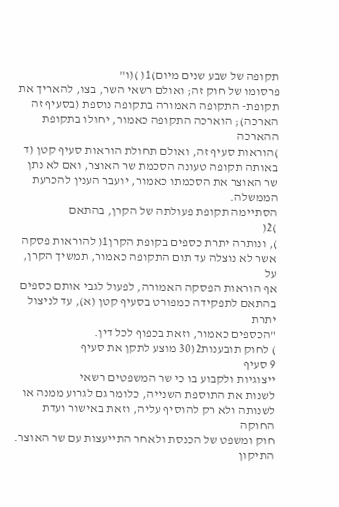תקופה של שבע שנים מיום)1( )(ו"
פרסומו של חוק זה; ואולם רשאי השר, בצו, להאריך את
תקופת- התקופה האמורה בתקופה נוספת (בסעיף זה
הארכה); הוארכה התקופה כאמור, יחולו בתקופת ההארכה
)הוראות סעיף זה, ואולם תחולת הוראות סעיף קטן (ד
באותה תקופה טעונה הסכמת שר האוצר, ואם לא נתן
שר האוצר את הסכמתו כאמור, יועבר הענין להכרעת
הממשלה.
הסתיימה תקופת פעולתה של הקרן, בהתאם
)2(
), ונותרה יתרת כספים בקופת הקרן1( להוראות פסקה
אשר לא נוצלה עד תום התקופה כאמור, תמשיך הקרן, על
אף הוראות הפסקה האמורה, לפעול לגבי אותם כספים
בהתאם לתפקידה כמפורט בסעיף קטן (א), עד לניצול יתרת
"הכספים כאמור, וזאת בכפוף לכל דין.
) לחוק תובענות2(30 מוצע לתקן את סעיף
9 סעיף
ייצוגיות ולקבוע בו כי שר המשפטים רשאי
לשנות את התוספת השנייה, כלומר גם לגרוע ממנה או
לשנותה ולא רק להוסיף עליה, וזאת באישור ועדת החוקה
חוק ומשפט של הכנסת ולאחר התייעצות עם שר האוצר.
התיקון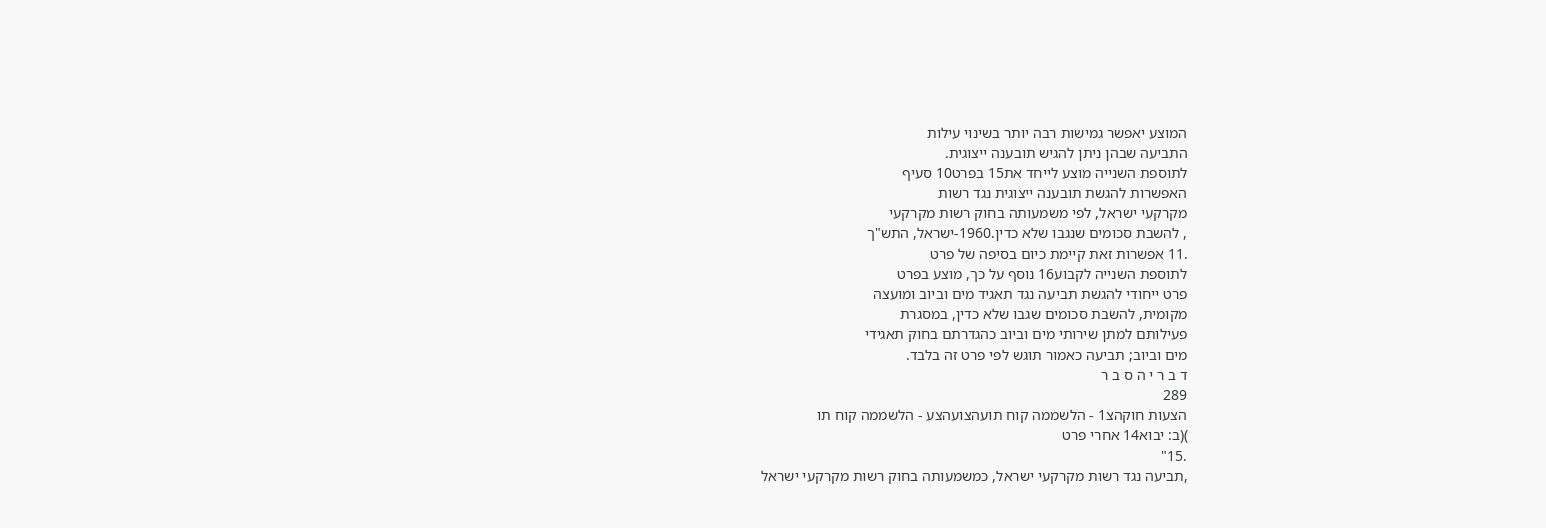המוצע יאפשר גמישות רבה יותר בשינוי עילות
התביעה שבהן ניתן להגיש תובענה ייצוגית.
לתוספת השנייה מוצע לייחד את15 בפרט10 סעיף
האפשרות להגשת תובענה ייצוגית נגד רשות
מקרקעי ישראל, לפי משמעותה בחוק רשות מקרקעי
, להשבת סכומים שנגבו שלא כדין.1960-ישראל, התש"ך
.11 אפשרות זאת קיימת כיום בסיפה של פרט
לתוספת השנייה לקבוע16 נוסף על כך, מוצע בפרט
פרט ייחודי להגשת תביעה נגד תאגיד מים וביוב ומועצה
מקומית, להשבת סכומים שגבו שלא כדין, במסגרת
פעילותם למתן שירותי מים וביוב כהגדרתם בחוק תאגידי
מים וביוב; תביעה כאמור תוגש לפי פרט זה בלבד.
ד ב ר י ה ס ב ר
289
הצעות חוקהצ1 - הלשממה קוח תועהצועהצע - הלשממה קוח תו
)(ב: יבוא14 אחרי פרט
.15"
,תביעה נגד רשות מקרקעי ישראל, כמשמעותה בחוק רשות מקרקעי ישראל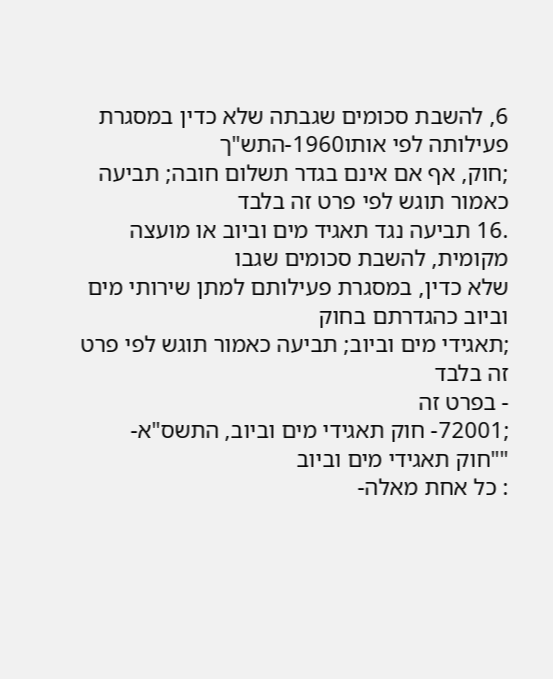6, להשבת סכומים שגבתה שלא כדין במסגרת פעילותה לפי אותו1960-התש"ך
;חוק, אף אם אינם בגדר תשלום חובה; תביעה כאמור תוגש לפי פרט זה בלבד
.16 תביעה נגד תאגיד מים וביוב או מועצה מקומית, להשבת סכומים שגבו
שלא כדין, במסגרת פעילותם למתן שירותי מים וביוב כהגדרתם בחוק
;תאגידי מים וביוב; תביעה כאמור תוגש לפי פרט זה בלבד
- בפרט זה
;72001- חוק תאגידי מים וביוב, התשס"א- ""חוק תאגידי מים וביוב
: כל אחת מאלה-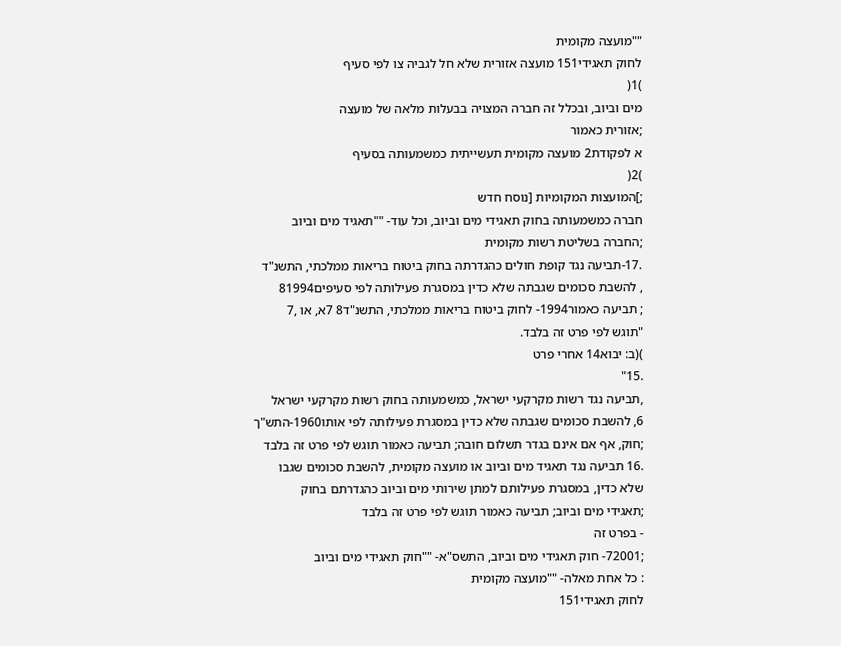""מועצה מקומית
לחוק תאגידי151 מועצה אזורית שלא חל לגביה צו לפי סעיף
)1(
מים וביוב, ובכלל זה חברה המצויה בבעלות מלאה של מועצה
;אזורית כאמור
א לפקודת2 מועצה מקומית תעשייתית כמשמעותה בסעיף
)2(
;]המועצות המקומיות [נוסח חדש
חברה כמשמעותה בחוק תאגידי מים וביוב, וכל עוד- ""תאגיד מים וביוב
;החברה בשליטת רשות מקומית
.17-תביעה נגד קופת חולים כהגדרתה בחוק ביטוח בריאות ממלכתי, התשנ"ד
, להשבת סכומים שגבתה שלא כדין במסגרת פעילותה לפי סעיפים81994
; תביעה כאמור1994- לחוק ביטוח בריאות ממלכתי, התשנ"ד8 7א, או ,7
"תוגש לפי פרט זה בלבד.
)(ב: יבוא14 אחרי פרט
.15"
,תביעה נגד רשות מקרקעי ישראל, כמשמעותה בחוק רשות מקרקעי ישראל
6, להשבת סכומים שגבתה שלא כדין במסגרת פעילותה לפי אותו1960-התש"ך
;חוק, אף אם אינם בגדר תשלום חובה; תביעה כאמור תוגש לפי פרט זה בלבד
.16 תביעה נגד תאגיד מים וביוב או מועצה מקומית, להשבת סכומים שגבו
שלא כדין, במסגרת פעילותם למתן שירותי מים וביוב כהגדרתם בחוק
;תאגידי מים וביוב; תביעה כאמור תוגש לפי פרט זה בלבד
- בפרט זה
;72001- חוק תאגידי מים וביוב, התשס"א- ""חוק תאגידי מים וביוב
: כל אחת מאלה- ""מועצה מקומית
לחוק תאגידי151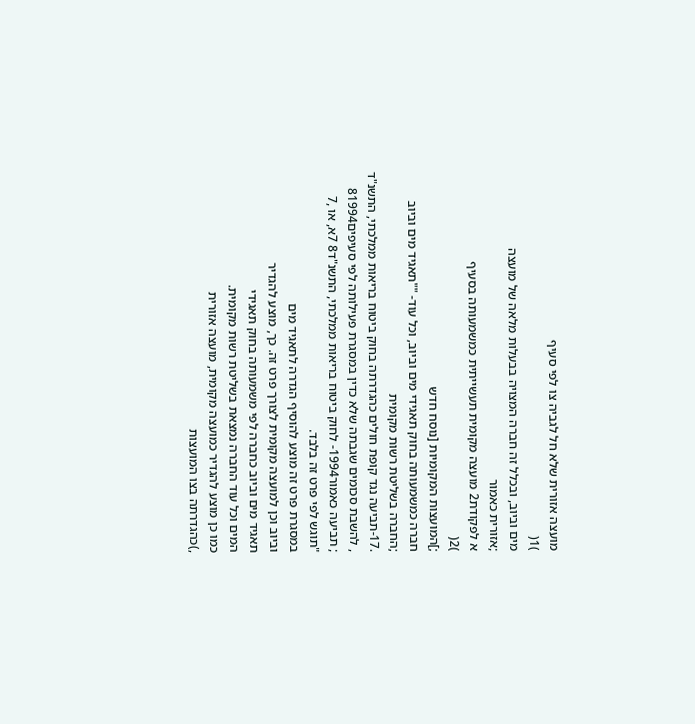מועצה אזורית שלא חל לגביה צו לפי סעיף
)1(
מים וביוב, ובכלל זה חברה המצויה בבעלות מלאה של מועצה
;אזורית כאמור
א לפקודת2 מועצה מקומית תעשייתית כמשמעותה בסעיף
)2(
;]המועצות המקומיות [נוסח חדש
חברה כמשמעותה בחוק תאגידי מים וביוב, וכל עוד- ""תאגיד מים וביוב
;החברה בשליטת רשות מקומית
.17-תביעה נגד קופת חולים כהגדרתה בחוק ביטוח בריאות ממלכתי, התשנ"ד
, להשבת סכומים שגבתה שלא כדין במסגרת פעילותה לפי סעיפים81994
; תביעה כאמור1994- לחוק ביטוח בריאות ממלכתי, התשנ"ד8 7א, או ,7
"תוגש לפי פרט זה בלבד.
במסגרת פרט זה מוצע להוסיף הגדרה לתאגיד מים
וביוב וכן למועצה מקומית לצורך פרט זה. כך, מוצע להגדיר
תאגיד מים וביוב כחברה לפי משמעותה בחוק תאגידי
המים וכל עוד החברה נמצאת בשליטת רשות מקומית.
כמו כן מוצע להגדיר כמועצה מקומית, מועצה אזורית
,)כהגדרתה בצו המועצות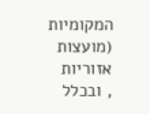המקומיות (מועצות אזוריות
, ובכלל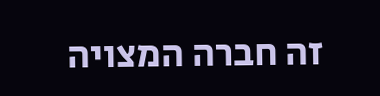זה חברה המצויה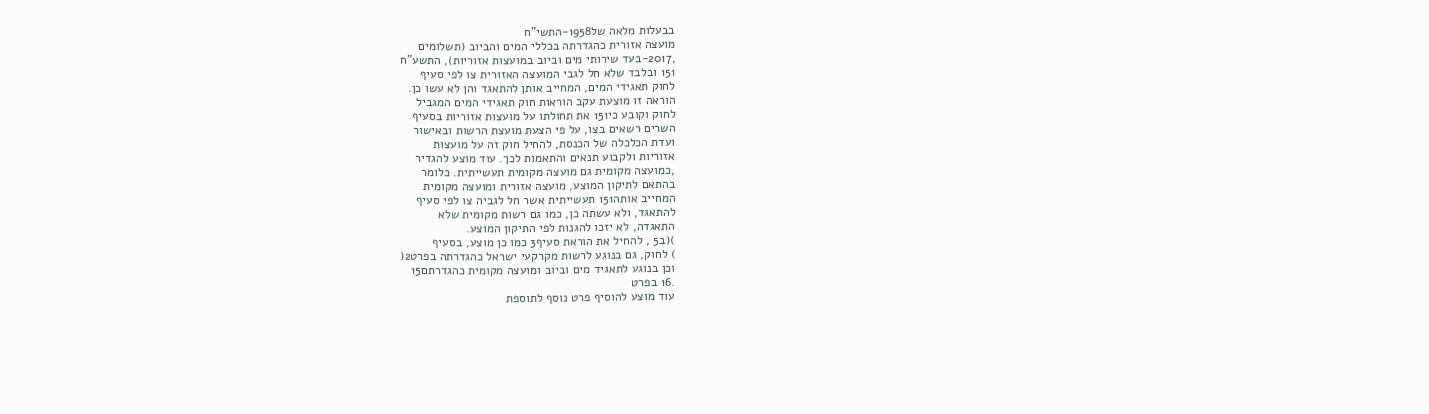בבעלות מלאה של1958-התשי"ח
מועצה אזורית כהגדרתה בכללי המים והביוב (תשלומים
,2017-בעד שירותי מים וביוב במועצות אזוריות), התשע"ח
151 ובלבד שלא חל לגבי המועצה האזורית צו לפי סעיף
לחוק תאגידי המים, המחייב אותן להתאגד והן לא עשו כן.
הוראה זו מוצעת עקב הוראות חוק תאגידי המים המגביל
לחוק וקובע כי151 את תחולתו על מועצות אזוריות בסעיף
השרים רשאים בצו, על פי הצעת מועצת הרשות ובאישור
ועדת הכלכלה של הכנסת, להחיל חוק זה על מועצות
אזוריות ולקבוע תנאים והתאמות לכך. עוד מוצע להגדיר
,כמועצה מקומית גם מועצה מקומית תעשייתית. כלומר
בהתאם לתיקון המוצע, מועצה אזורית ומועצה מקומית
המחייב אותה151 תעשייתית אשר חל לגביה צו לפי סעיף
להתאגד, ולא עשתה כן, כמו גם רשות מקומית שלא
התאגדה, לא יזכו להגנות לפי התיקון המוצע.
)(ב5 , להחיל את הוראת סעיף3 כמו כן מוצע, בסעיף
) לחוק, גם בנוגע לרשות מקרקעי ישראל כהגדרתה בפרט2(
וכן בנוגע לתאגיד מים וביוב ומועצה מקומית כהגדרתם15
.16 בפרט
עוד מוצע להוסיף פרט נוסף לתוספת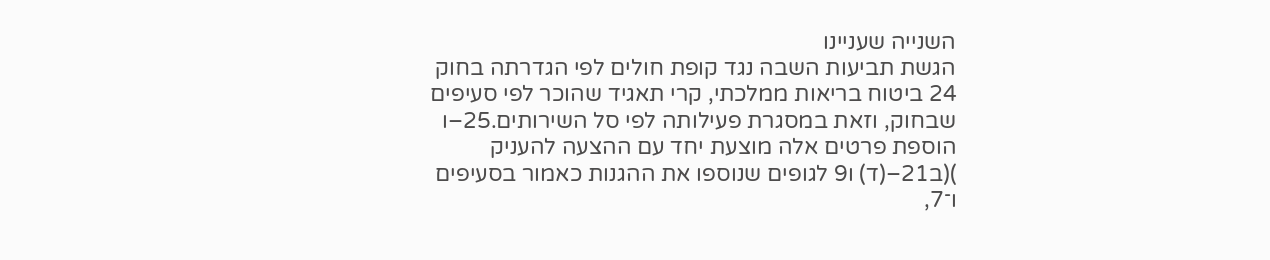השנייה שעניינו
הגשת תביעות השבה נגד קופת חולים לפי הגדרתה בחוק
24 ביטוח בריאות ממלכתי, קרי תאגיד שהוכר לפי סעיפים
שבחוק, וזאת במסגרת פעילותה לפי סל השירותים.25–ו
הוספת פרטים אלה מוצעת יחד עם ההצעה להעניק
)(ב21–(ד) ו9 לגופים שנוספו את ההגנות כאמור בסעיפים
ו־7,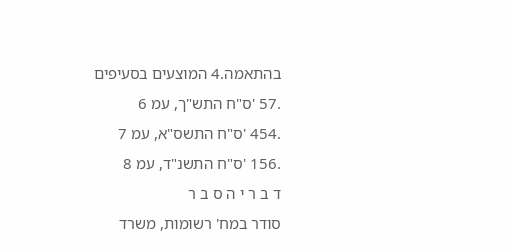בהתאמה.4 המוצעים בסעיפים
.57 'ס"ח התש"ך, עמ 6
.454 'ס"ח התשס"א, עמ 7
.156 'ס"ח התשנ"ד, עמ 8
ד ב ר י ה ס ב ר
סודר במח' רשומות, משרד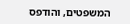המשפטים, והודפס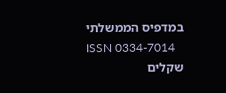במדפיס הממשלתי
ISSN 0334-7014
שקלים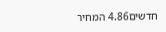חדשים4.86 המחיר